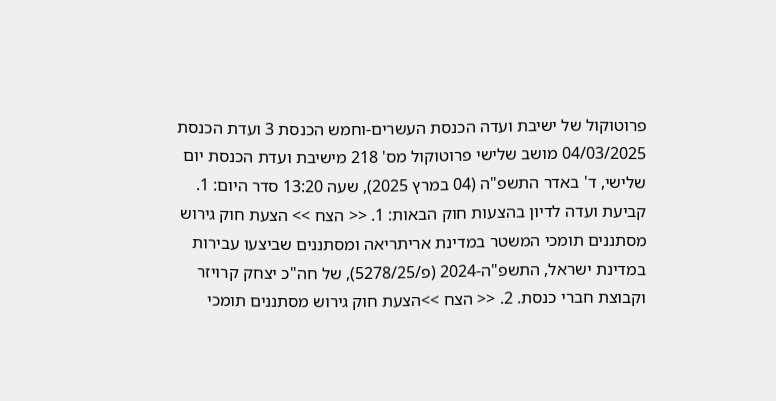פרוטוקול של ישיבת ועדה הכנסת העשרים-וחמש הכנסת 3 ועדת הכנסת 04/03/2025 מושב שלישי פרוטוקול מס' 218 מישיבת ועדת הכנסת יום שלישי, ד' באדר התשפ"ה (04 במרץ 2025), שעה 13:20 סדר היום: 1. קביעת ועדה לדיון בהצעות חוק הבאות: 1. << הצח >> הצעת חוק גירוש מסתננים תומכי המשטר במדינת אריתריאה ומסתננים שביצעו עבירות במדינת ישראל, התשפ"ה-2024 (פ/5278/25), של חה"כ יצחק קרויזר וקבוצת חברי כנסת. 2. << הצח >>הצעת חוק גירוש מסתננים תומכי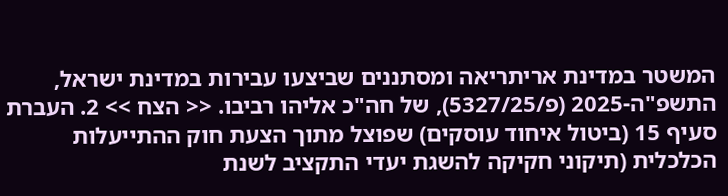המשטר במדינת אריתריאה ומסתננים שביצעו עבירות במדינת ישראל, התשפ"ה-2025 (פ/5327/25), של חה"כ אליהו רביבו. << הצח >> 2. העברת סעיף 15 (ביטול איחוד עוסקים) שפוצל מתוך הצעת חוק ההתייעלות הכלכלית (תיקוני חקיקה להשגת יעדי התקציב לשנת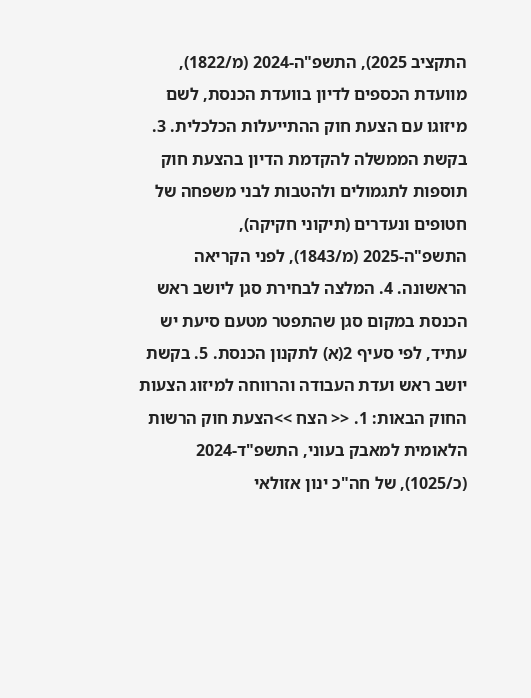התקציב 2025), התשפ"ה-2024 (מ/1822), מוועדת הכספים לדיון בוועדת הכנסת, לשם מיזוגו עם הצעת חוק ההתייעלות הכלכלית. 3. בקשת הממשלה להקדמת הדיון בהצעת חוק תוספות לתגמולים ולהטבות לבני משפחה של חטופים ונעדרים (תיקוני חקיקה), התשפ"ה-2025 (מ/1843), לפני הקריאה הראשונה. 4. המלצה לבחירת סגן ליושב ראש הכנסת במקום סגן שהתפטר מטעם סיעת יש עתיד, לפי סעיף 2(א) לתקנון הכנסת. 5. בקשת יושב ראש ועדת העבודה והרווחה למיזוג הצעות החוק הבאות: 1. << הצח >>הצעת חוק הרשות הלאומית למאבק בעוני, התשפ"ד-2024 (כ/1025), של חה"כ ינון אזולאי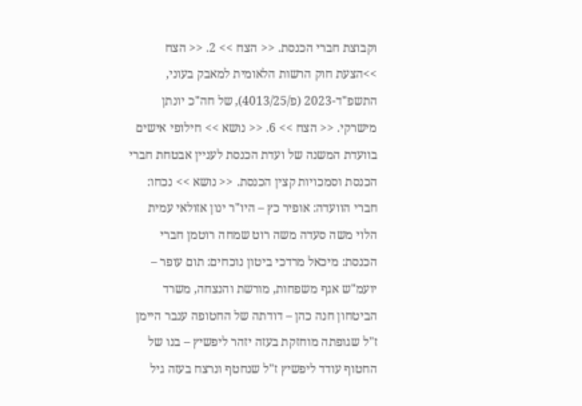וקבוצת חברי הכנסת. << הצח >> 2. << הצח >>הצעת חוק הרשות הלאומית למאבק בעוני, התשפ"ד-2023 (פ/4013/25), של חה"כ יונתן מישרקי. << הצח >> 6. << נושא >> חילופי אישים בוועדת המשנה של ועדת הכנסת לעניין אבטחת חברי הכנסת וסמכויות קצין הכנסת. << נושא >> נכחו: חברי הוועדה: אופיר כץ – היו"ר ינון אזולאי עמית הלוי משה סעדה משה רוט שמחה רוטמן חברי הכנסת: מיכאל מרדכי ביטון נוכחים: תום עופר – יועמ"ש אגף משפחות, מורשת והנצחה, משרד הביטחון חנה כהן – דודתה של החטופה ענבר היימן ז"ל שגופתה מוחזקת בעזה יזהר ליפשיץ – בנו של החטוף עודד ליפשיץ ז"ל שנחטף ונרצח בעזה גיל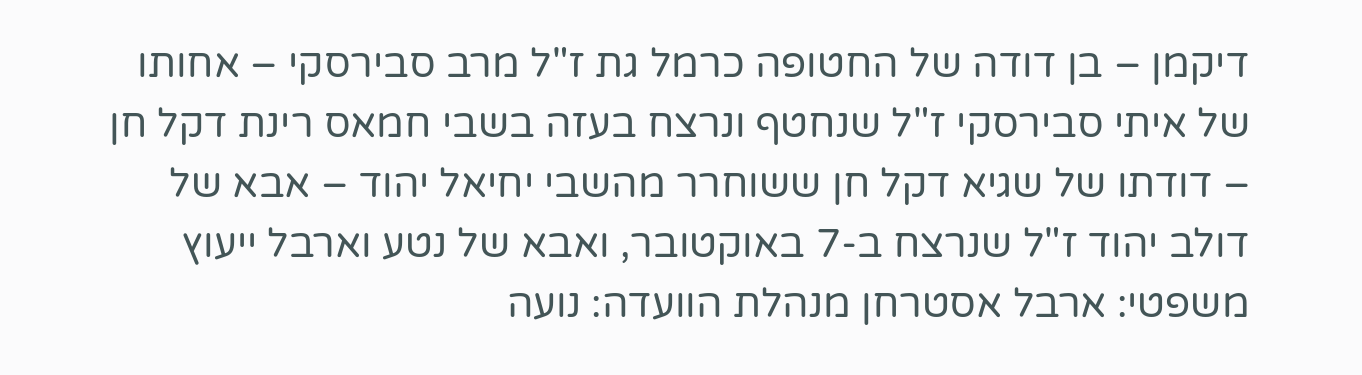דיקמן – בן דודה של החטופה כרמל גת ז"ל מרב סבירסקי – אחותו של איתי סבירסקי ז"ל שנחטף ונרצח בעזה בשבי חמאס רינת דקל חן – דודתו של שגיא דקל חן ששוחרר מהשבי יחיאל יהוד – אבא של דולב יהוד ז"ל שנרצח ב-7 באוקטובר, ואבא של נטע וארבל ייעוץ משפטי: ארבל אסטרחן מנהלת הוועדה: נועה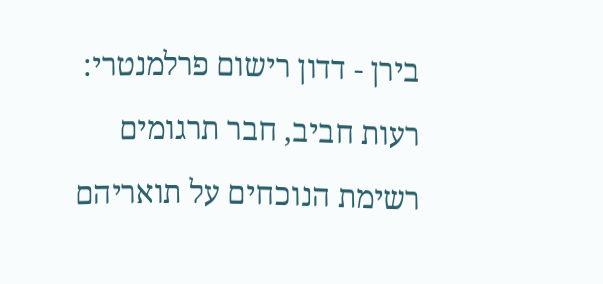בירן - דדון רישום פרלמנטרי: רעות חביב, חבר תרגומים רשימת הנוכחים על תואריהם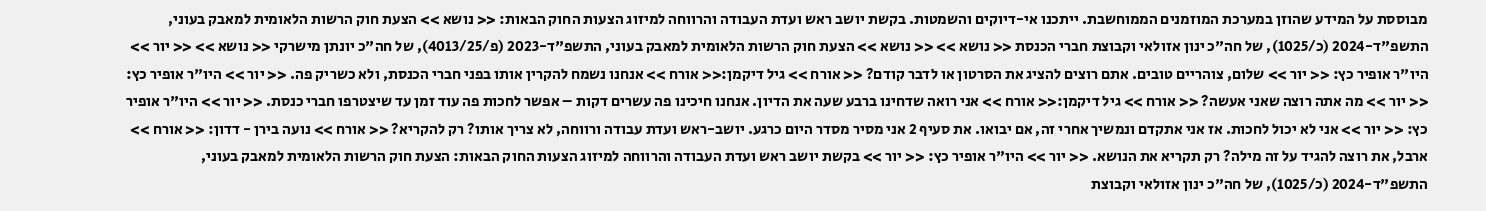מבוססת על המידע שהוזן במערכת המוזמנים הממוחשבת. ייתכנו אי-דיוקים והשמטות. בקשת יושב ראש ועדת העבודה והרווחה למיזוג הצעות החוק הבאות: << נושא >> הצעת חוק הרשות הלאומית למאבק בעוני, התשפ"ד-2024 (כ/1025), של חה"כ ינון אזולאי וקבוצת חברי הכנסת << נושא >> << נושא >> הצעת חוק הרשות הלאומית למאבק בעוני, התשפ"ד-2023 (פ/4013/25), של חה"כ יונתן מישרקי << נושא >> << יור >> היו"ר אופיר כץ: << יור >> שלום, צוהריים טובים. אתם רוצים להציג את הסרטון או לדבר קודם? << אורח >> גיל דיקמן:<< אורח >> אנחנו נשמח להקרין אותו בפני חברי הכנסת, ולא כשריק פה. << יור >> היו"ר אופיר כץ: << יור >> מה אתה רוצה שאני אעשה? << אורח >> גיל דיקמן:<< אורח >> אני רואה שדחינו ברבע שעה את הדיון. אנחנו חיכינו פה עשרים דקות – אפשר לחכות פה עוד זמן עד שיצטרפו חברי כנסת. << יור >> היו"ר אופיר כץ: << יור >> אני לא יכול לחכות. אז אני אתקדם ונמשיך אחרי זה, אם יבואו. את סעיף 2 אני מסיר מסדר היום כרגע. יושב-ראש ועדת עבודה ורווחה, לא צריך אותו? רק להקריא? << אורח >> נועה בירן - דדון: << אורח >> ארבל, את רוצה להגיד על זה מילה? רק תקריא את הנושא. << יור >> היו"ר אופיר כץ: << יור >> בקשת יושב ראש ועדת העבודה והרווחה למיזוג הצעות החוק הבאות: הצעת חוק הרשות הלאומית למאבק בעוני, התשפ"ד-2024 (כ/1025), של חה"כ ינון אזולאי וקבוצת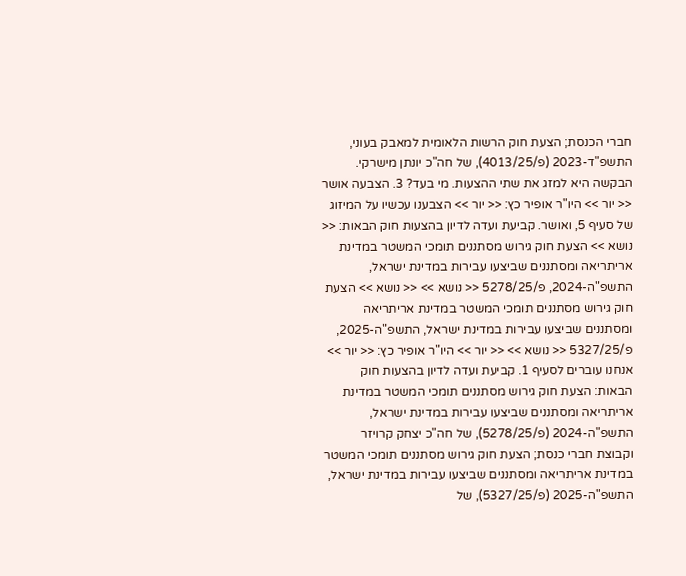חברי הכנסת; הצעת חוק הרשות הלאומית למאבק בעוני, התשפ"ד-2023 (פ/4013/25), של חה"כ יונתן מישרקי. הבקשה היא למזג את שתי ההצעות. מי בעד? 3. הצבעה אושר << יור >> היו"ר אופיר כץ: << יור >> הצבענו עכשיו על המיזוג של סעיף 5, ואושר. קביעת ועדה לדיון בהצעות חוק הבאות: << נושא >> הצעת חוק גירוש מסתננים תומכי המשטר במדינת אריתריאה ומסתננים שביצעו עבירות במדינת ישראל, התשפ"ה-2024, פ/5278/25 << נושא >> << נושא >> הצעת חוק גירוש מסתננים תומכי המשטר במדינת אריתריאה ומסתננים שביצעו עבירות במדינת ישראל, התשפ"ה-2025, פ/5327/25 << נושא >> << יור >> היו"ר אופיר כץ: << יור >> אנחנו עוברים לסעיף 1. קביעת ועדה לדיון בהצעות חוק הבאות: הצעת חוק גירוש מסתננים תומכי המשטר במדינת אריתריאה ומסתננים שביצעו עבירות במדינת ישראל, התשפ"ה-2024 (פ/5278/25), של חה"כ יצחק קרויזר וקבוצת חברי כנסת; הצעת חוק גירוש מסתננים תומכי המשטר במדינת אריתריאה ומסתננים שביצעו עבירות במדינת ישראל, התשפ"ה-2025 (פ/5327/25), של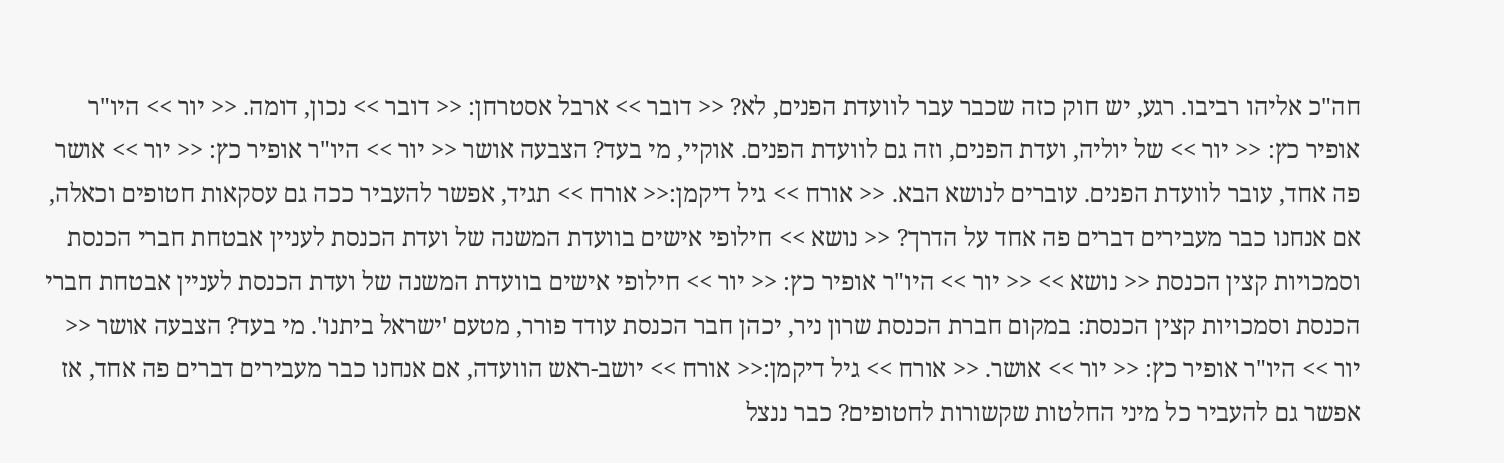חה"כ אליהו רביבו. רגע, יש חוק כזה שכבר עבר לוועדת הפנים, לא? << דובר >> ארבל אסטרחן: << דובר >> נכון, דומה. << יור >> היו"ר אופיר כץ: << יור >> של יוליה, ועדת הפנים, וזה גם לוועדת הפנים. אוקיי, מי בעד? הצבעה אושר << יור >> היו"ר אופיר כץ: << יור >> אושר פה אחד, עובר לוועדת הפנים. עוברים לנושא הבא. << אורח >> גיל דיקמן:<< אורח >> תגיד, אפשר להעביר ככה גם עסקאות חטופים וכאלה, אם אנחנו כבר מעבירים דברים פה אחד על הדרך? << נושא >> חילופי אישים בוועדת המשנה של ועדת הכנסת לעניין אבטחת חברי הכנסת וסמכויות קצין הכנסת << נושא >> << יור >> היו"ר אופיר כץ: << יור >> חילופי אישים בוועדת המשנה של ועדת הכנסת לעניין אבטחת חברי הכנסת וסמכויות קצין הכנסת: במקום חברת הכנסת שרון ניר, יכהן חבר הכנסת עודד פורר, מטעם 'ישראל ביתנו'. מי בעד? הצבעה אושר << יור >> היו"ר אופיר כץ: << יור >> אושר. << אורח >> גיל דיקמן:<< אורח >> יושב-ראש הוועדה, אם אנחנו כבר מעבירים דברים פה אחד, אז אפשר גם להעביר כל מיני החלטות שקשורות לחטופים? כבר ננצל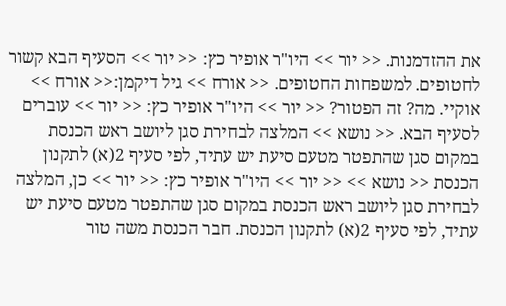את ההזדמנות. << יור >> היו"ר אופיר כץ: << יור >> הסעיף הבא קשור לחטופים. למשפחות החטופים. << אורח >> גיל דיקמן:<< אורח >> אוקיי. מה? זה הפטור? << יור >> היו"ר אופיר כץ: << יור >> עוברים לסעיף הבא. << נושא >> המלצה לבחירת סגן ליושב ראש הכנסת במקום סגן שהתפטר מטעם סיעת יש עתיד, לפי סעיף 2(א) לתקנון הכנסת << נושא >> << יור >> היו"ר אופיר כץ: << יור >> כן, המלצה לבחירת סגן ליושב ראש הכנסת במקום סגן שהתפטר מטעם סיעת יש עתיד, לפי סעיף 2(א) לתקנון הכנסת. חבר הכנסת משה טור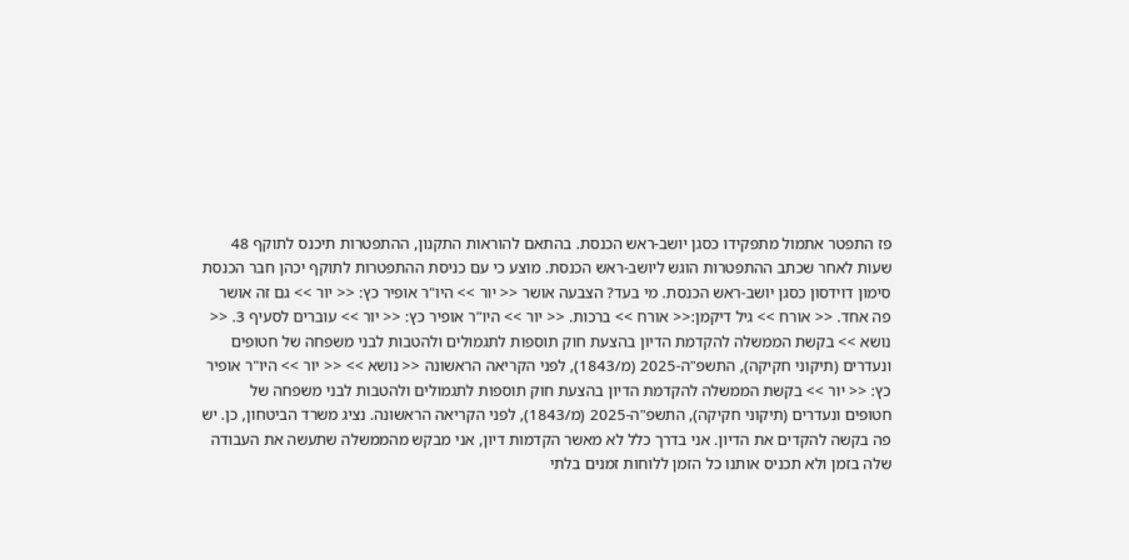פז התפטר אתמול מתפקידו כסגן יושב-ראש הכנסת. בהתאם להוראות התקנון, ההתפטרות תיכנס לתוקף 48 שעות לאחר שכתב ההתפטרות הוגש ליושב-ראש הכנסת. מוצע כי עם כניסת ההתפטרות לתוקף יכהן חבר הכנסת סימון דוידסון כסגן יושב-ראש הכנסת. מי בעד? הצבעה אושר << יור >> היו"ר אופיר כץ: << יור >> גם זה אושר פה אחד. << אורח >> גיל דיקמן:<< אורח >> ברכות. << יור >> היו"ר אופיר כץ: << יור >> עוברים לסעיף 3. << נושא >> בקשת הממשלה להקדמת הדיון בהצעת חוק תוספות לתגמולים ולהטבות לבני משפחה של חטופים ונעדרים (תיקוני חקיקה), התשפ"ה-2025 (מ/1843), לפני הקריאה הראשונה << נושא >> << יור >> היו"ר אופיר כץ: << יור >> בקשת הממשלה להקדמת הדיון בהצעת חוק תוספות לתגמולים ולהטבות לבני משפחה של חטופים ונעדרים (תיקוני חקיקה), התשפ"ה-2025 (מ/1843), לפני הקריאה הראשונה. נציג משרד הביטחון, כן. יש פה בקשה להקדים את הדיון. אני בדרך כלל לא מאשר הקדמות דיון, אני מבקש מהממשלה שתעשה את העבודה שלה בזמן ולא תכניס אותנו כל הזמן ללוחות זמנים בלתי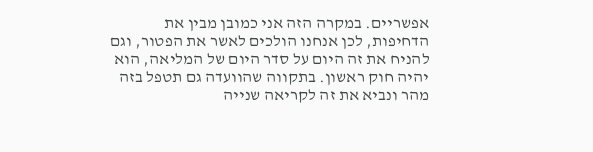אפשריים. במקרה הזה אני כמובן מבין את הדחיפות, לכן אנחנו הולכים לאשר את הפטור, וגם להניח את זה היום על סדר היום של המליאה, הוא יהיה חוק ראשון. בתקווה שהוועדה גם תטפל בזה מהר ונביא את זה לקריאה שנייה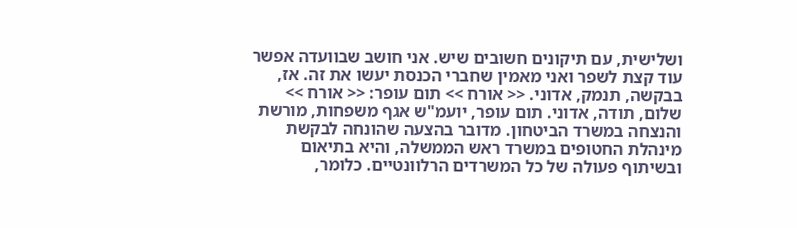ושלישית, עם תיקונים חשובים שיש. אני חושב שבוועדה אפשר עוד קצת לשפר ואני מאמין שחברי הכנסת יעשו את זה. אז, בבקשה, תנמק, אדוני. << אורח >> תום עופר: << אורח >> שלום, תודה, אדוני. תום עופר, יועמ"ש אגף משפחות, מורשת והנצחה במשרד הביטחון. מדובר בהצעה שהונחה לבקשת מינהלת החטופים במשרד ראש הממשלה, והיא בתיאום ובשיתוף פעולה של כל המשרדים הרלוונטיים. כלומר,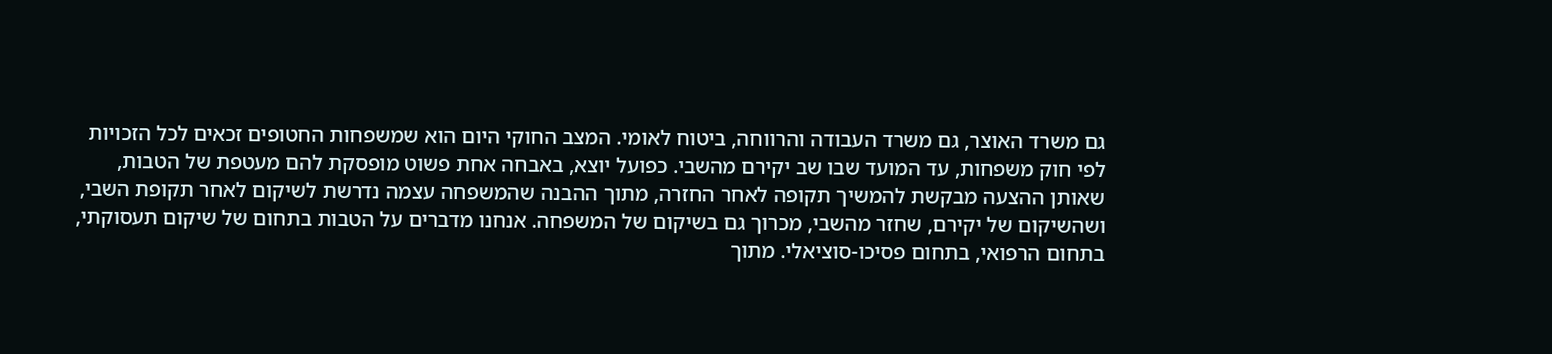גם משרד האוצר, גם משרד העבודה והרווחה, ביטוח לאומי. המצב החוקי היום הוא שמשפחות החטופים זכאים לכל הזכויות לפי חוק משפחות, עד המועד שבו שב יקירם מהשבי. כפועל יוצא, באבחה אחת פשוט מופסקת להם מעטפת של הטבות, שאותן ההצעה מבקשת להמשיך תקופה לאחר החזרה, מתוך ההבנה שהמשפחה עצמה נדרשת לשיקום לאחר תקופת השבי, ושהשיקום של יקירם, שחזר מהשבי, מכרוך גם בשיקום של המשפחה. אנחנו מדברים על הטבות בתחום של שיקום תעסוקתי, בתחום הרפואי, בתחום פסיכו-סוציאלי. מתוך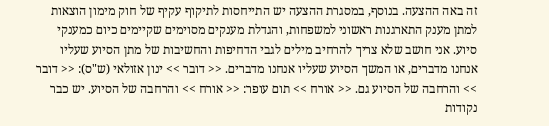זה באה ההצעה. בנוסף, במסגרת ההצעה יש התייחסות לתיקוף עקיף של חוק מימון הוצאות למתן מענק התארגנות ראשוני למשפחות, והגדלת מענקים מסוימים שקיימים כיום כמענקי סיוע. אני חושב שלא צריך להרחיב מילים לגבי הדחיפות והחשיבות של מתן הסיוע שעליו אנחנו מדברים, או המשך הסיוע שעליו אנחנו מדברים. << דובר >> ינון אזולאי (ש"ס): << דובר >> והרחבה של הסיוע גם. << אורח >> תום עופר: << אורח >> והרחבה של הסיוע. יש כבר נקודות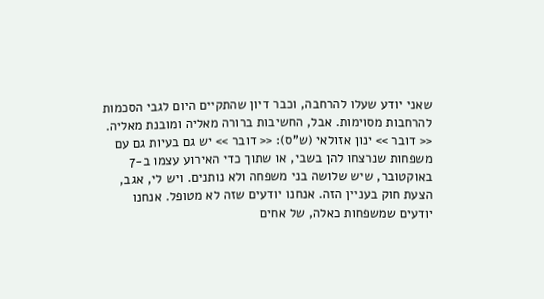שאני יודע שעלו להרחבה, וכבר דיון שהתקיים היום לגבי הסכמות להרחבות מסוימות. אבל, החשיבות ברורה מאליה ומובנת מאליה. << דובר >> ינון אזולאי (ש"ס): << דובר >> יש גם בעיות גם עם משפחות שנרצחו להן בשבי, או שתוך כדי האירוע עצמו ב-7 באוקטובר, שיש שלושה בני משפחה ולא נותנים. ויש לי, אגב, הצעת חוק בעניין הזה. אנחנו יודעים שזה לא מטופל. אנחנו יודעים שמשפחות כאלה, של אחים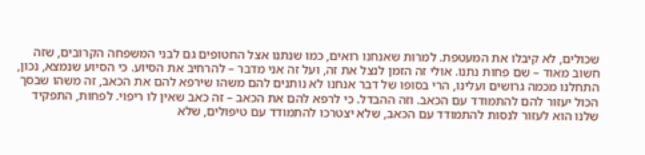שכולים, לא קיבלו את המעטפת. למרות שאנחנו רואים, כמו שנתנו אצל החטופים גם לבני המשפחה הקרובים, שזה חשוב מאוד – שם פחות נתנו. אולי זה הזמן לנצל את זה, ועל זה אני מדבר – להרחיב את הסיוע. כי הסיוע שנמצא, נכון, התחלנו מכמה גרושים ועלינו, הרי בסופו של דבר אנחנו לא נותנים להם משהו שירפא להם את הכאב, זה משהו שבסך הכול יעזור להם להתמודד עם הכאב. וזה ההבדל. כי לרפא להם את הכאב – זה כאב שאין לו ריפוי. לפחות, התפקיד שלנו הוא לעזור לנסות להתמודד עם הכאב, שלא יצטרכו להתמודד עם טיפולים, שלא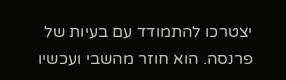יצטרכו להתמודד עם בעיות של פרנסה. הוא חוזר מהשבי ועכשיו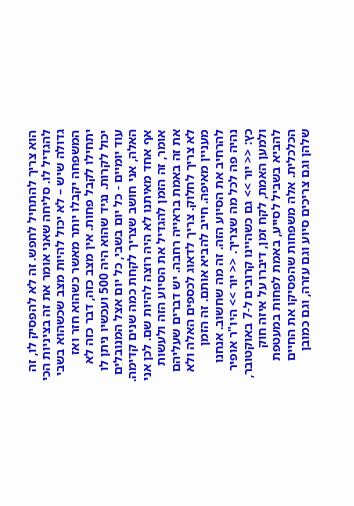הוא צריך להתחיל לחפש. זה לא להפסיק לו, זה להגדיל לו. סליחה שאני אומר את זה בציניות הכי גדולה שיש – לא יכול להיות מצב שכשהוא בשבי המשפחה יקבלו יותר מאשר כשהוא חזר ואז יתחילו לקבל פחות. אין מצב כזה, דבר כזה לא יכול לקרות. נגיד שהוא היה 500 ועכשיו ניתן לו עוד יומיים - כל יום בשבי, כל יום אצל המנובלים האלה, אני חושב שצריך לקחת כמה שנים קדימה. אף אחד מאיתנו לא היה רוצה להיות שם. לכן אני אומר, זה הזמן להגדיל את הסיוע הזה ולעשות את זה באמת בראייה רחבה. יש דברים שעליהם לא צריך לחלוק. צריך לדאוג לכספים האלה ולא מעניין מאיפה. חייב להביא אותם. זה הזמן להרחיב את הסיוע הזה. זה מה שחשוב. אנחנו נהיה פה לכל מה שצריך. << יור >> היו"ר אופיר כץ: << יור >> גם כשהיינו קרובים ל-7 באוקטובר, ולמען האמת, לקח זמן, דיברו על איזה חוק להביא בשביל לסייע, באמת לפחות במעטפת הכלכלית. אלה משפחות שהפסיקו את החיים שלהן וגם צריכים סיוע וגם עזרה, וגם כמובן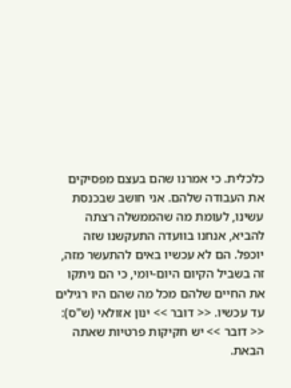כלכלית. כי אמרנו שהם בעצם מפסיקים את העבודה שלהם. אני חושב שבכנסת עשינו, לעומת מה שהממשלה רצתה להביא, אנחנו בוועדה התעקשנו שזה יוכפל. הם לא עכשיו באים להתעשר מזה, זה בשביל הקיום היום-יומי, כי הם ניתקו את החיים שלהם מכל מה שהם היו רגילים עד עכשיו. << דובר >> ינון אזולאי (ש"ס): << דובר >> יש חקיקות פרטיות שאתה הבאת.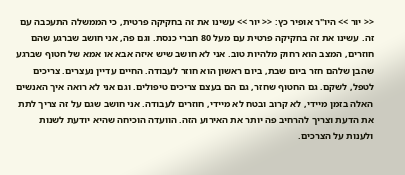<< יור >> היו"ר אופיר כץ: << יור >> עשינו את זה בחקיקה פרטית, כי הממשלה התעכבה עם זה. עשינו את זה בחקיקה פרטית עם מעל 80 חברי כנסת. וגם פה, אני חושב שברגע שהם חוזרים, המצב הוא רחוק מלהיות טוב. אני לא חושב שיש איזה אבא או אמא של חטוף שברגע שהבן שלהם חזר ביום שבת, ביום ראשון הוא חוזר לעבודה. החיים עדיין נעצרים. צריכים לטפל, לשקם. גם החטוף שחזר, גם הם בעצם צריכים טיפולים. וגם אני לא רואה איך האנשים האלה בזמן מיידי, לא קרוב ובטח לא מיידי, חוזרים לעבודה. אני חושב שגם על זה צריך לתת את הדעת וצריך להרחיב פה יותר את האירוע הזה. הוועדה הוכיחה שהיא יודעת לשנות ולענות על הצרכים.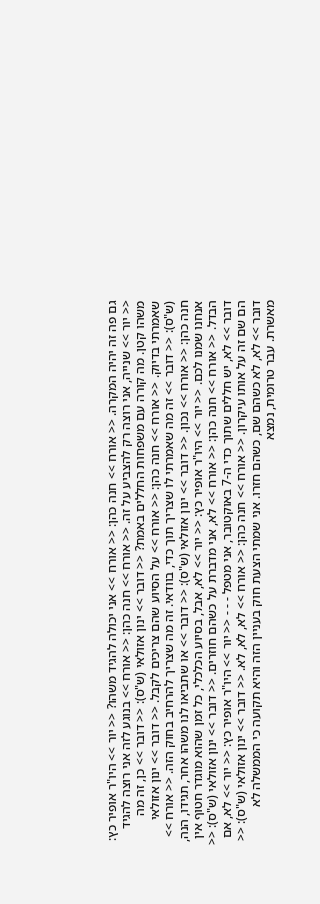גם פה זה יהיה המקרה. << אורח >> חנה כהן: << אורח >> אני יכולה להגיד משהו? << יור >> היו"ר אופיר כץ: << יור >> שנייה, אני רוצה רק להצביע על זה. << אורח >> חנה כהן: << אורח >> בנוגע לזה אני רוצה להגיד משהו קטן. מה קורה עם משפחות החללים באמת? << דובר >> ינון אזולאי (ש"ס): << דובר >> כן, זה מה שאמרתי בדיוק. << אורח >> חנה כהן: << אורח >> על הסיוע שהם צריכים לקבל. << דובר >> ינון אזולאי (ש"ס): << דובר >> זה מה שאמרתי לו שצריך תוך כדי, בוודאי. זה מה שצריך להרחיב בחוק הזה. << אורח >> חנה כהן: << אורח >> נכון. << דובר >> ינון אזולאי (ש"ס): << דובר >> או שתביאו לנו משהו אחר, תגידו, הנה, אנחנו שמנו לכם. << יור >> היו"ר אופיר כץ: << יור >> לא, אבל, בסיוע הכלכלי, כל זמן שהוא מוגדר חטוף אין הבדל. << אורח >> חנה כהן: << אורח >> לא, אני מדברת על כשהם חוזרים. << דובר >> ינון אזולאי (ש"ס): << דובר >> לא, יש חללים שתוך כדי ה-7 באוקטובר, אני מטפל - - - << יור >> היו"ר אופיר כץ: << יור >> לא, אם הם שם זה על אותו עיקרון. << אורח >> חנה כהן: << אורח >> לא, לא, לא. << דובר >> ינון אזולאי (ש"ס): << דובר >> לא, לא כשהם שם, כשהם חזרו. אני שמתי הצעת חוק בעניין הזה והיא תקועה כי הממשלה לא מאשרת. עבר טרומית, נמצא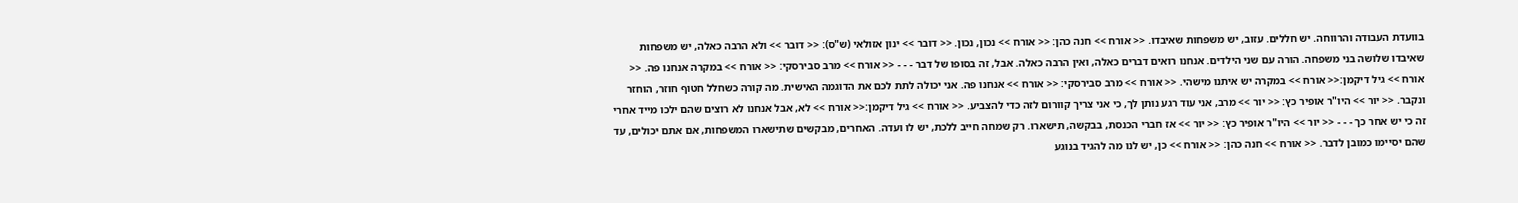בוועדת העבודה והרווחה. יש חללים. עזוב, יש משפחות שאיבדו. << אורח >> חנה כהן: << אורח >> נכון, נכון. << דובר >> ינון אזולאי (ש"ס): << דובר >> ולא הרבה כאלה, יש משפחות שאיבדו שלושה בני משפחה. הורה עם שני הילדים. אנחנו רואים דברים כאלה, ואין הרבה כאלה. אבל, זה בסופו של דבר - - - << אורח >> מרב סבירסקי: << אורח >> במקרה אנחנו פה. << אורח >> גיל דיקמן:<< אורח >> במקרה יש איתנו מישהי. << אורח >> מרב סבירסקי: << אורח >> אנחנו פה. אני יכולה לתת לכם את הדוגמה האישית. מה קורה כשחלל חטוף חוזר, הוחזר ונקבר. << יור >> היו"ר אופיר כץ: << יור >> מרב, אני עוד רגע נותן לך, כי אני צריך קוורום לזה כדי להצביע. << אורח >> גיל דיקמן:<< אורח >> לא, אבל אנחנו לא רוצים שהם ילכו מייד אחרי זה כי יש אחר כך - - - << יור >> היו"ר אופיר כץ: << יור >> אז חברי הכנסת, בבקשה, תישארו. רק שמחה חייב ללכת, יש לו ועדה. האחרים, מבקשים שתישארו המשפחות, אם אתם יכולים, עד שהם יסיימו כמובן לדבר. << אורח >> חנה כהן: << אורח >> כן, יש לנו מה להגיד בנוגע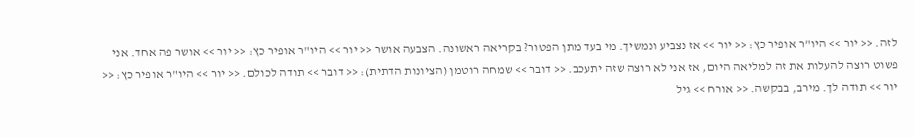לזה. << יור >> היו"ר אופיר כץ: << יור >> אז נצביע ונמשיך. מי בעד מתן הפטור? בקריאה ראשונה. הצבעה אושר << יור >> היו"ר אופיר כץ: << יור >> אושר פה אחד. אני פשוט רוצה להעלות את זה למליאה היום, אז אני לא רוצה שזה יתעכב. << דובר >> שמחה רוטמן (הציונות הדתית): << דובר >> תודה לכולם. << יור >> היו"ר אופיר כץ: << יור >> תודה לך. מירב, בבקשה. << אורח >> גיל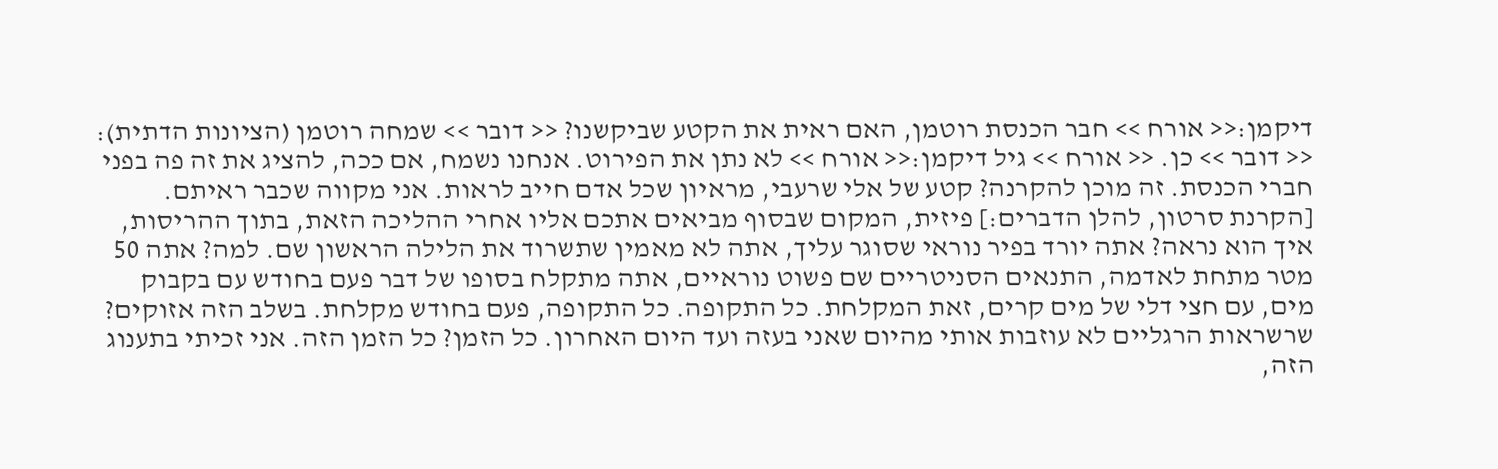דיקמן:<< אורח >> חבר הכנסת רוטמן, האם ראית את הקטע שביקשנו? << דובר >> שמחה רוטמן (הציונות הדתית): << דובר >> כן. << אורח >> גיל דיקמן:<< אורח >> לא נתן את הפירוט. אנחנו נשמח, אם ככה, להציג את זה פה בפני חברי הכנסת. זה מוכן להקרנה? קטע של אלי שרעבי, מראיון שכל אדם חייב לראות. אני מקווה שכבר ראיתם. [הקרנת סרטון, להלן הדברים:] פיזית, המקום שבסוף מביאים אתכם אליו אחרי ההליכה הזאת, בתוך ההריסות, איך הוא נראה? אתה יורד בפיר נוראי שסוגר עליך, אתה לא מאמין שתשרוד את הלילה הראשון שם. למה? אתה 50 מטר מתחת לאדמה, התנאים הסניטריים שם פשוט נוראיים, אתה מתקלח בסופו של דבר פעם בחודש עם בקבוק מים, עם חצי דלי של מים קרים, זאת המקלחת. כל התקופה. כל התקופה, פעם בחודש מקלחת. בשלב הזה אזוקים? שרשראות הרגליים לא עוזבות אותי מהיום שאני בעזה ועד היום האחרון. כל הזמן? כל הזמן הזה. אני זכיתי בתענוג הזה,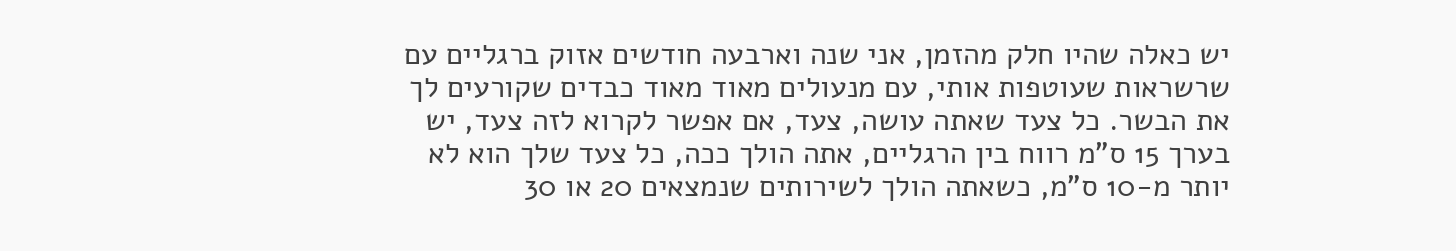יש כאלה שהיו חלק מהזמן, אני שנה וארבעה חודשים אזוק ברגליים עם שרשראות שעוטפות אותי, עם מנעולים מאוד מאוד כבדים שקורעים לך את הבשר. כל צעד שאתה עושה, צעד, אם אפשר לקרוא לזה צעד, יש בערך 15 ס"מ רווח בין הרגליים, אתה הולך ככה, כל צעד שלך הוא לא יותר מ-10 ס"מ, כשאתה הולך לשירותים שנמצאים 20 או 30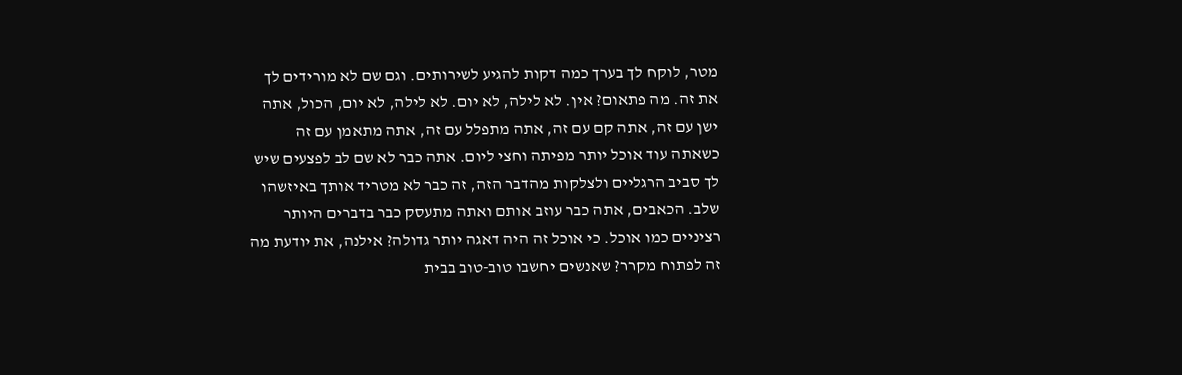מטר, לוקח לך בערך כמה דקות להגיע לשירותים. וגם שם לא מורידים לך את זה. מה פתאום? אין. לא לילה, לא יום. לא לילה, לא יום, הכול, אתה ישן עם זה, אתה קם עם זה, אתה מתפלל עם זה, אתה מתאמן עם זה כשאתה עוד אוכל יותר מפיתה וחצי ליום. אתה כבר לא שם לב לפצעים שיש לך סביב הרגליים ולצלקות מהדבר הזה, זה כבר לא מטריד אותך באיזשהו שלב. הכאבים, אתה כבר עוזב אותם ואתה מתעסק כבר בדברים היותר רציניים כמו אוכל. כי אוכל זה היה דאגה יותר גדולה? אילנה, את יודעת מה זה לפתוח מקרר? שאנשים יחשבו טוב-טוב בבית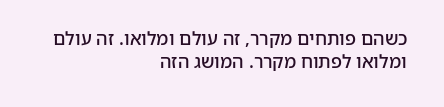כשהם פותחים מקרר, זה עולם ומלואו. זה עולם ומלואו לפתוח מקרר. המושג הזה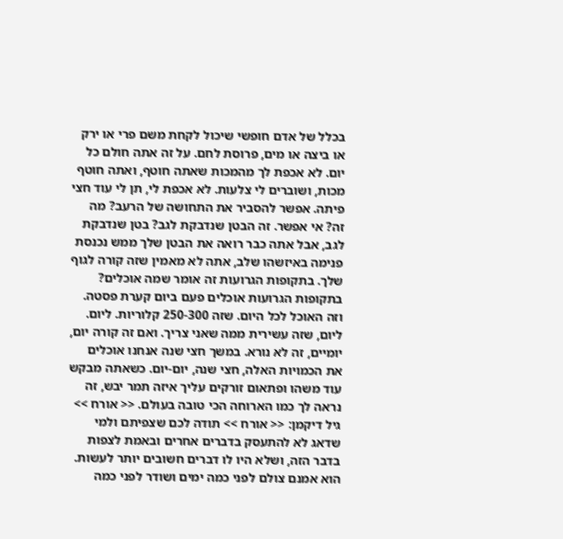בכלל של אדם חופשי שיכול לקחת משם פרי או ירק או ביצה או מים, פרוסת לחם. על זה אתה חולם כל יום. לא אכפת לך מהמכות שאתה חוטף, ואתה חוטף מכות, ושוברים לי צלעות. לא אכפת לי, תן לי עוד חצי פיתה. אפשר להסביר את התחושה של הרעב? מה זה? אי אפשר. זה הבטן שנדבקת לגב? בטן שנדבקת לגב, אבל אתה כבר רואה את הבטן שלך ממש נכנסת פנימה באיזשהו שלב, אתה לא מאמין שזה קורה לגוף שלך. בתקופות הגרועות זה אומר שמה אוכלים? בתקופות הגרועות אוכלים פעם ביום קערת פסטה. וזה האוכל לכל היום. שזה 250-300 קלוריות. ליום. ליום, שזה עשירית ממה שאני צריך. ואם זה קורה יום, יומיים, זה לא נורא. במשך חצי שנה אנחנו אוכלים את הכמויות האלה, חצי שנה, יום-יום. כשאתה מבקש עוד משהו ופתאום זורקים עליך איזה תמר יבש, זה נראה לך כמו הארוחה הכי טובה בעולם. << אורח >> גיל דיקמן: << אורח >> תודה לכם שצפיתם ולמי שדאג לא להתעסק בדברים אחרים ובאמת לצפות בדבר הזה, ושלא היו לו דברים חשובים יותר לעשות. הוא אמנם צולם לפני כמה ימים ושודר לפני כמה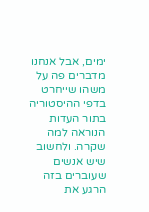ימים, אבל אנחנו מדברים פה על משהו שייחרט בדפי ההיסטוריה בתור העדות הנוראה למה שקרה. ולחשוב שיש אנשים שעוברים בזה הרגע את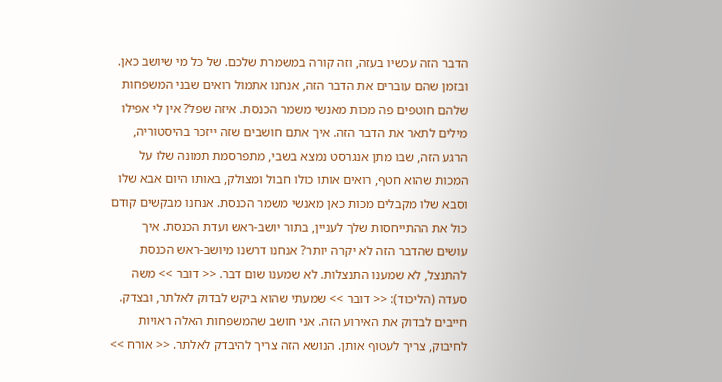הדבר הזה עכשיו בעזה, וזה קורה במשמרת שלכם. של כל מי שיושב כאן. ובזמן שהם עוברים את הדבר הזה, אנחנו אתמול רואים שבני המשפחות שלהם חוטפים פה מכות מאנשי משמר הכנסת. איזה שפל? אין לי אפילו מילים לתאר את הדבר הזה. איך אתם חושבים שזה ייזכר בהיסטוריה, הרגע הזה, שבו מתן אנגרסט נמצא בשבי, מתפרסמת תמונה שלו על המכות שהוא חטף, רואים אותו כולו חבול ומצולק, באותו היום אבא שלו וסבא שלו מקבלים מכות כאן מאנשי משמר הכנסת. אנחנו מבקשים קודם כול את ההתייחסות שלך לעניין, בתור יושב-ראש ועדת הכנסת. איך עושים שהדבר הזה לא יקרה יותר? אנחנו דרשנו מיושב-ראש הכנסת להתנצל, לא שמענו התנצלות. לא שמענו שום דבר. << דובר >> משה סעדה (הליכוד): << דובר >> שמעתי שהוא ביקש לבדוק לאלתר, ובצדק. חייבים לבדוק את האירוע הזה. אני חושב שהמשפחות האלה ראויות לחיבוק, צריך לעטוף אותן. הנושא הזה צריך להיבדק לאלתר. << אורח >>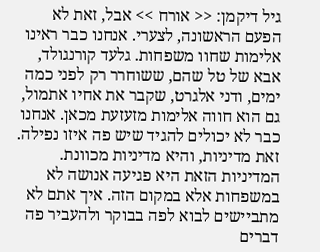גיל דיקמן: << אורח >> אבל, זאת לא הפעם הראשונה, לצערי. אנחנו כבר ראינו אלימות שחוו משפחות. גלעד קורנגולד, אבא של טל שהם, ששוחרר רק לפני כמה ימים, ודני אלגרט, שקבר את אחיו אתמול, גם הוא חווה אלימות מזעזעת מכאן. אנחנו כבר לא יכולים להגיד שיש פה איזו נפילה. זאת מדיניות, והיא מדיניות מכוונת. המדיניות הזאת היא פגיעה אנושה לא במשפחות אלא במקום הזה. איך אתם לא מתביישים לבוא לפה בבוקר ולהעביר פה דברים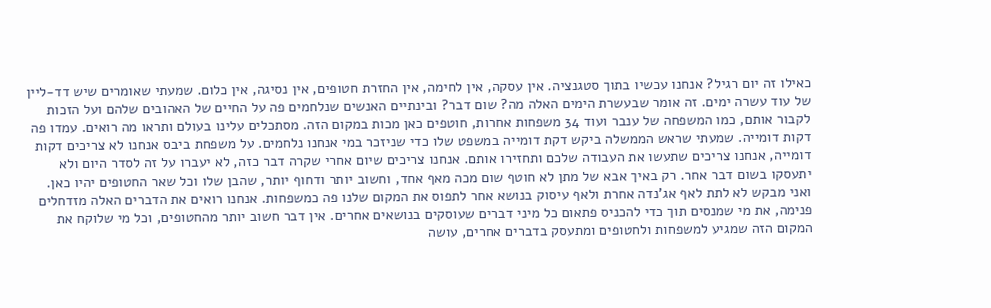כאילו זה יום רגיל? אנחנו עכשיו בתוך סטגנציה. אין עסקה, אין לחימה, אין החזרת חטופים, אין נסיגה, אין כלום. שמעתי שאומרים שיש דד-ליין של עוד עשרה ימים. זה אומר שבעשרת הימים האלה מה? שום דבר? ובינתיים האנשים שנלחמים פה על החיים של האהובים שלהם ועל הזכות לקבור אותם, כמו המשפחה של ענבר ועוד 34 משפחות אחרות, חוטפים כאן מכות במקום הזה. מסתכלים עלינו בעולם ותראו מה רואים. עמדו פה דקות דומייה. שמעתי שראש הממשלה ביקש דקת דומייה במשפט שלו כדי שניזכר במי אנחנו נלחמים. על משפחת ביבס אנחנו לא צריכים דקות דומייה, אנחנו צריכים שתעשו את העבודה שלכם ותחזירו אותם. אנחנו צריכים שיום אחרי שקרה דבר כזה, לא יעברו על זה לסדר היום ולא יתעסקו בשום דבר אחר. רק באיך אבא של מתן לא חוטף שום מכה מאף אחד, וחשוב יותר ודחוף יותר, שהבן שלו וכל שאר החטופים יהיו כאן. ואני מבקש לא לתת לאף אג'נדה אחרת ולאף עיסוק בנושא אחר לתפוס את המקום שלנו פה כמשפחות. אנחנו רואים את הדברים האלה מזדחלים פנימה, את מי שמנסים תוך כדי להכניס פתאום כל מיני דברים שעוסקים בנושאים אחרים. אין דבר חשוב יותר מהחטופים, וכל מי שלוקח את המקום הזה שמגיע למשפחות ולחטופים ומתעסק בדברים אחרים, עושה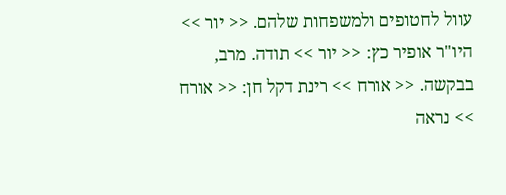עוול לחטופים ולמשפחות שלהם. << יור >> היו"ר אופיר כץ: << יור >> תודה. מרב, בבקשה. << אורח >> רינת דקל חן: << אורח >> נראה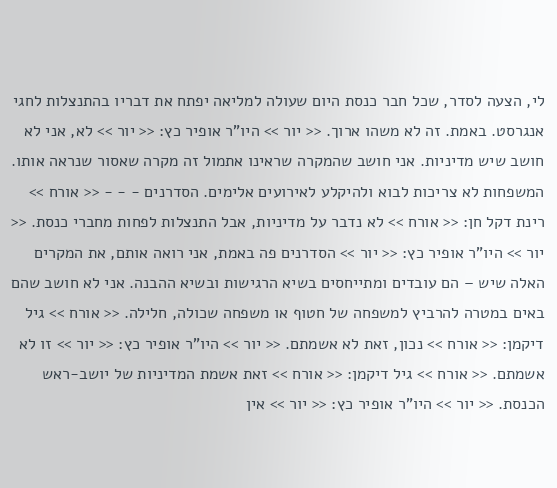לי, הצעה לסדר, שכל חבר כנסת היום שעולה למליאה יפתח את דבריו בהתנצלות לחגי אנגרסט. באמת. זה לא משהו ארוך. << יור >> היו"ר אופיר כץ: << יור >> לא, אני לא חושב שיש מדיניות. אני חושב שהמקרה שראינו אתמול זה מקרה שאסור שנראה אותו. המשפחות לא צריכות לבוא ולהיקלע לאירועים אלימים. הסדרנים - - - << אורח >> רינת דקל חן: << אורח >> לא נדבר על מדיניות, אבל התנצלות לפחות מחברי כנסת. << יור >> היו"ר אופיר כץ: << יור >> הסדרנים פה באמת, אני רואה אותם, את המקרים האלה שיש – הם עובדים ומתייחסים בשיא הרגישות ובשיא ההבנה. אני לא חושב שהם באים במטרה להרביץ למשפחה של חטוף או משפחה שכולה, חלילה. << אורח >> גיל דיקמן: << אורח >> נכון, זאת לא אשמתם. << יור >> היו"ר אופיר כץ: << יור >> זו לא אשמתם. << אורח >> גיל דיקמן: << אורח >> זאת אשמת המדיניות של יושב-ראש הכנסת. << יור >> היו"ר אופיר כץ: << יור >> אין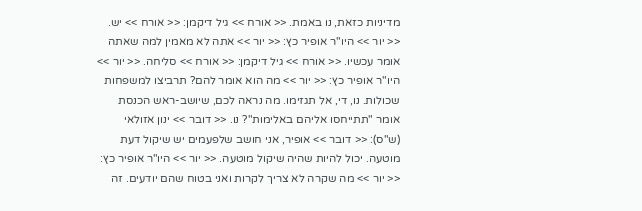מדיניות כזאת, נו באמת. << אורח >> גיל דיקמן: << אורח >> יש. << יור >> היו"ר אופיר כץ: << יור >> אתה לא מאמין למה שאתה אומר עכשיו. << אורח >> גיל דיקמן: << אורח >> סליחה. << יור >> היו"ר אופיר כץ: << יור >> מה הוא אומר להם? תרביצו למשפחות שכולות. נו, די, אל תגזימו. מה נראה לכם, שיושב-ראש הכנסת אומר "תתייחסו אליהם באלימות"? נו. << דובר >> ינון אזולאי (ש"ס): << דובר >> אופיר, אני חושב שלפעמים יש שיקול דעת מוטעה. יכול להיות שהיה שיקול מוטעה. << יור >> היו"ר אופיר כץ: << יור >> מה שקרה לא צריך לקרות ואני בטוח שהם יודעים. זה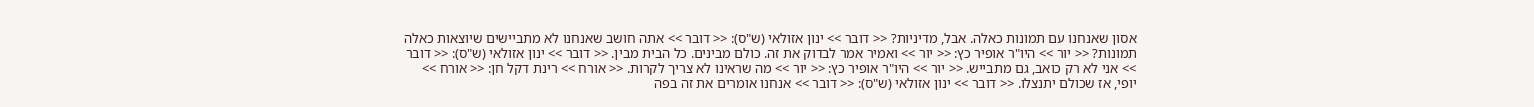אסון שאנחנו עם תמונות כאלה. אבל, מדיניות? << דובר >> ינון אזולאי (ש"ס): << דובר >> אתה חושב שאנחנו לא מתביישים שיוצאות כאלה תמונות? << יור >> היו"ר אופיר כץ: << יור >> ואמיר אמר לבדוק את זה. כולם מבינים. כל הבית מבין. << דובר >> ינון אזולאי (ש"ס): << דובר >> אני לא רק כואב, גם מתבייש. << יור >> היו"ר אופיר כץ: << יור >> מה שראינו לא צריך לקרות. << אורח >> רינת דקל חן: << אורח >> יופי, אז שכולם יתנצלו. << דובר >> ינון אזולאי (ש"ס): << דובר >> אנחנו אומרים את זה בפה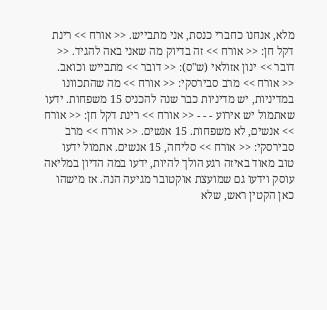מלא, אנחנו כחברי כנסת, אני מתבייש. << אורח >> רינת דקל חן: << אורח >> זה בדיוק מה שאני באה להגיד. << דובר >> ינון אזולאי (ש"ס): << דובר >> מתבייש וכואב. << אורח >> מרב סבירסקי: << אורח >> מה שהתכוונו במדיניות, יש מדיניות כבר שנה להכניס 15 משפחות. ידעו שאתמול יש אירוע - - - << אורח >> רינת דקל חן: << אורח >> אנשים, לא משפחות. 15 אנשים. << אורח >> מרב סבירסקי: << אורח >> סליחה, 15 אנשים. אתמול ידעו טוב מאוד באיזה רגע הולך להיות, ידעו במה הדיון במליאה עוסק וידעו גם שמועצת אוקטובר מגיעה הנה. אז מישהו כאן הקטין ראש, שלא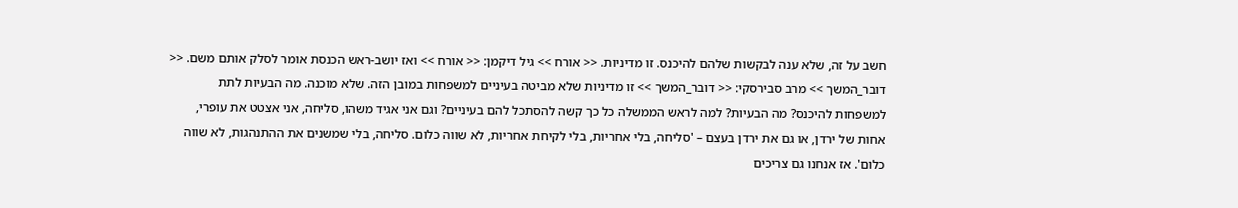חשב על זה, שלא ענה לבקשות שלהם להיכנס. זו מדיניות. << אורח >> גיל דיקמן: << אורח >> ואז יושב-ראש הכנסת אומר לסלק אותם משם. << דובר_המשך >> מרב סבירסקי: << דובר_המשך >> זו מדיניות שלא מביטה בעיניים למשפחות במובן הזה. שלא מוכנה. מה הבעיות לתת למשפחות להיכנס? מה הבעיות? למה לראש הממשלה כל כך קשה להסתכל להם בעיניים? וגם אני אגיד משהו, סליחה, אני אצטט את עופרי, אחות של ירדן, או גם את ירדן בעצם – 'סליחה, בלי אחריות, בלי לקיחת אחריות, לא שווה כלום. סליחה, בלי שמשנים את ההתנהגות, לא שווה כלום'. אז אנחנו גם צריכים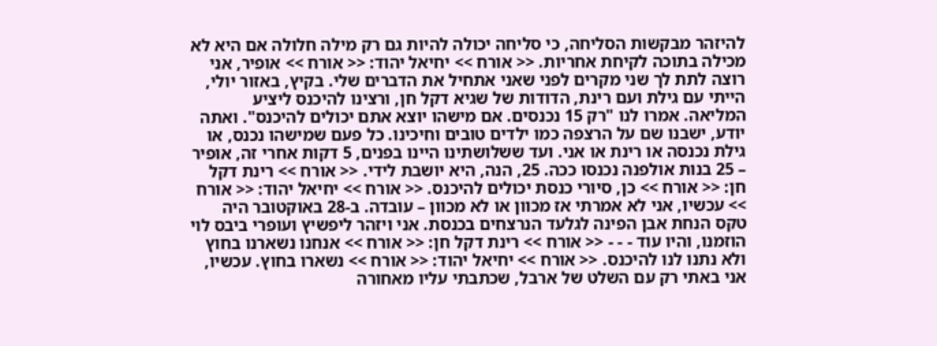להיזהר מבקשות הסליחה, כי סליחה יכולה להיות גם רק מילה חלולה אם היא לא מכילה בתוכה לקיחת אחריות. << אורח >> יחיאל יהוד: << אורח >> אופיר, אני רוצה לתת לך שני מקרים לפני שאני אתחיל את הדברים שלי. בקיץ, באזור יולי, הייתי עם גילת ועם רינת, הדודות של שגיא דקל חן, ורצינו להיכנס ליציע המליאה. אמרו לנו "רק 15 נכנסים. אם מישהו יוצא אתם יכולים להיכנס". ואתה יודע, ישבנו שם על הרצפה כמו ילדים טובים וחיכינו. כל פעם שמישהו נכנס, או גילת נכנסה או רינת או אני. ועד ששלושתינו היינו בפנים, 5 דקות אחרי זה, אופיר – 25 בנות אולפנה נכנסו ככה. 25, הנה, היא יושבת לידי. << אורח >> רינת דקל חן: << אורח >> כן, סיורי כנסת יכולים להיכנס. << אורח >> יחיאל יהוד: << אורח >> עכשיו, אני לא אמרתי אז מכוון או לא מכוון – עובדה. ב-28 באוקטובר היה טקס הנחת אבן הפינה לגלעד הנרצחים בכנסת. אני ויזהר ליפשיץ ועופרי ביבס לוי הוזמנו, והיו עוד - - - << אורח >> רינת דקל חן: << אורח >> אנחנו נשארנו בחוץ ולא נתנו לנו להיכנס. << אורח >> יחיאל יהוד: << אורח >> נשארו בחוץ. עכשיו, אני באתי רק עם השלט של ארבל, שכתבתי עליו מאחורה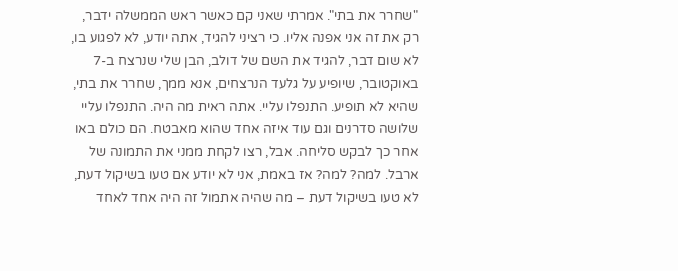"שחרר את בתי". אמרתי שאני קם כאשר ראש הממשלה ידבר, רק את זה אני אפנה אליו. כי רציני להגיד, אתה יודע, לא לפגוע בו, לא שום דבר, להגיד את השם של דולב, הבן שלי שנרצח ב-7 באוקטובר, שיופיע על גלעד הנרצחים, אנא ממך, שחרר את בתי, שהיא לא תופיע. התנפלו עליי. אתה ראית מה היה. התנפלו עליי שלושה סדרנים וגם עוד איזה אחד שהוא מאבטח. הם כולם באו אחר כך לבקש סליחה. אבל, רצו לקחת ממני את התמונה של ארבל. למה? למה? אז באמת, אני לא יודע אם טעו בשיקול דעת, לא טעו בשיקול דעת – מה שהיה אתמול זה היה אחד לאחד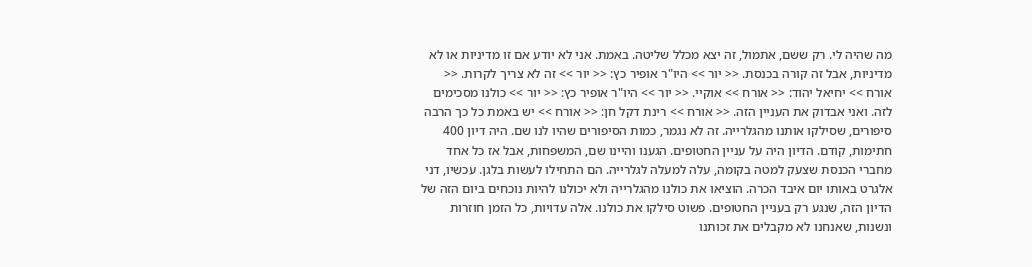מה שהיה לי. רק ששם, אתמול, זה יצא מכלל שליטה. באמת. אני לא יודע אם זו מדיניות או לא מדיניות, אבל זה קורה בכנסת. << יור >> היו"ר אופיר כץ: << יור >> זה לא צריך לקרות. << אורח >> יחיאל יהוד: << אורח >> אוקיי. << יור >> היו"ר אופיר כץ: << יור >> כולנו מסכימים לזה. ואני אבדוק את העניין הזה. << אורח >> רינת דקל חן: << אורח >> יש באמת כל כך הרבה סיפורים, שסילקו אותנו מהגלרייה. זה לא נגמר, כמות הסיפורים שהיו לנו שם. היה דיון 400 חתימות, קודם. הדיון היה על עניין החטופים. הגענו והיינו שם, המשפחות, אבל אז כל אחד מחברי הכנסת שצעק למטה בקומה, עלה למעלה לגלרייה. הם התחילו לעשות בלגן. עכשיו, דני אלגרט באותו יום איבד הכרה. הוציאו את כולנו מהגלרייה ולא יכולנו להיות נוכחים ביום הזה של הדיון הזה, שנגע רק בעניין החטופים. פשוט סילקו את כולנו. אלה עדויות, כל הזמן חוזרות ונשנות, שאנחנו לא מקבלים את זכותנו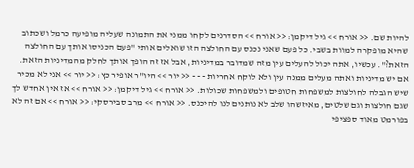להיות שם. << אורח >> גיל דיקמן: << אורח >> הסדרנים לקחו ממני את התמונה שעליה מופיעה כרמל ושכתוב שהיא מופקרה למוות בשבי. כל פעם שאני נכנס עם החולצה הזו שואלים אותי "פעם הכניסו אותך עם החולצה הזאת?". עכשיו, אתה יכול להעלים עין מזה שמדובר במדיניות, אבל אז זה הופך אותך לחלק מהמדיניות הזאת. אם יש מדיניות ואתה מעלים ממנה עין ולא לוקח אחריות - - - << יור >> היו"ר אופיר כץ: << יור >> אני לא מכיר שיש הגבלה לחולצות למשפחות חטופים ולמשפחות שכולות. << אורח >> גיל דיקמן: << אורח >> אז אין אחדש לך שגם חולצות וגם שלטים, מאיזשהו שלב לא נותנים לנו להיכנס. << אורח >> מרב סבירסקי: << אורח >> אם זה לא בפורמט מאוד ספציפי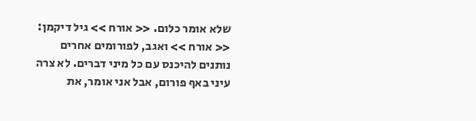שלא אומר כלום. << אורח >> גיל דיקמן: << אורח >> ואגב, לפורומים אחרים נותנים להיכנס עם כל מיני דברים. לא צרה עיני באף פורום, אבל אני אומר, את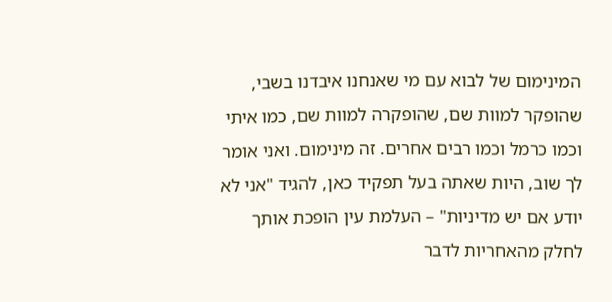המינימום של לבוא עם מי שאנחנו איבדנו בשבי, שהופקר למוות שם, שהופקרה למוות שם, כמו איתי וכמו כרמל וכמו רבים אחרים. זה מינימום. ואני אומר לך שוב, היות שאתה בעל תפקיד כאן, להגיד "אני לא יודע אם יש מדיניות" – העלמת עין הופכת אותך לחלק מהאחריות לדבר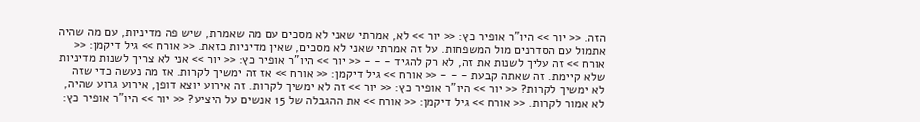הזה. << יור >> היו"ר אופיר כץ: << יור >> לא, אמרתי שאני לא מסכים עם מה שאמרת, שיש פה מדיניות, עם מה שהיה אתמול עם הסדרנים מול המשפחות. על זה אמרתי שאני לא מסכים, שאין מדיניות כזאת. << אורח >> גיל דיקמן: << אורח >> זה עליך לשנות את זה, לא רק להגיד - - - << יור >> היו"ר אופיר כץ: << יור >> אני לא צריך לשנות מדיניות שלא קיימת. זה שאתה קבעת - - - << אורח >> גיל דיקמן: << אורח >> אז זה ימשיך לקרות. אז מה נעשה כדי שזה לא ימשיך לקרות? << יור >> היו"ר אופיר כץ: << יור >> זה לא ימשיך לקרות. זה אירוע יוצא דופן, אירוע גרוע שהיה, לא אמור לקרות. << אורח >> גיל דיקמן: << אורח >> את ההגבלה של 15 אנשים על היציע? << יור >> היו"ר אופיר כץ: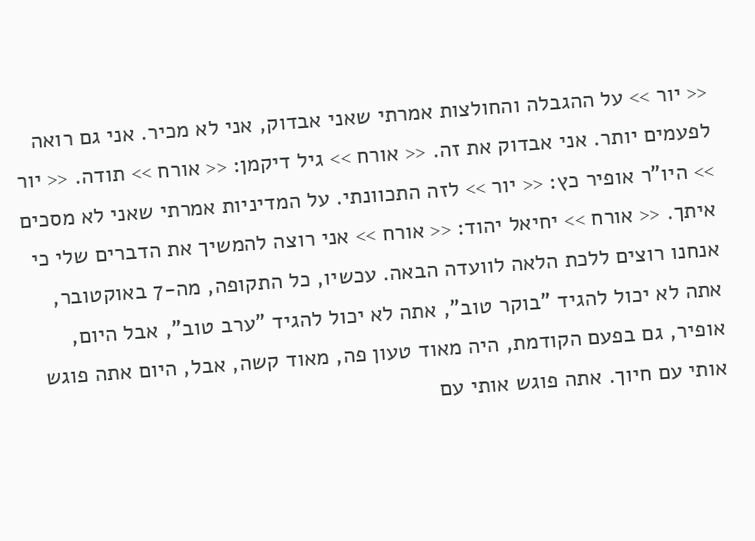<< יור >> על ההגבלה והחולצות אמרתי שאני אבדוק, אני לא מכיר. אני גם רואה לפעמים יותר. אני אבדוק את זה. << אורח >> גיל דיקמן: << אורח >> תודה. << יור >> היו"ר אופיר כץ: << יור >> לזה התכוונתי. על המדיניות אמרתי שאני לא מסכים איתך. << אורח >> יחיאל יהוד: << אורח >> אני רוצה להמשיך את הדברים שלי כי אנחנו רוצים ללכת הלאה לוועדה הבאה. עכשיו, כל התקופה, מה-7 באוקטובר, אתה לא יכול להגיד "בוקר טוב", אתה לא יכול להגיד "ערב טוב", אבל היום, אופיר, גם בפעם הקודמת, היה מאוד טעון פה, מאוד קשה, אבל, היום אתה פוגש אותי עם חיוך. אתה פוגש אותי עם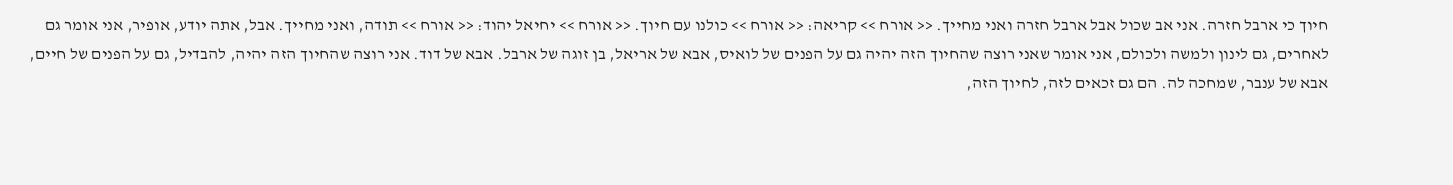חיוך כי ארבל חזרה. אני אב שכול אבל ארבל חזרה ואני מחייך. << אורח >> קריאה: << אורח >> כולנו עם חיוך. << אורח >> יחיאל יהוד: << אורח >> תודה, ואני מחייך. אבל, אתה יודע, אופיר, אני אומר גם לאחרים, גם לינון ולמשה ולכולם, אני אומר שאני רוצה שהחיוך הזה יהיה גם על הפנים של לואיס, אבא של אריאל, בן זוגה של ארבל. אבא של דוד. אני רוצה שהחיוך הזה יהיה, להבדיל, גם על הפנים של חיים, אבא של ענבר, שמחכה לה. הם גם זכאים לזה, לחיוך הזה,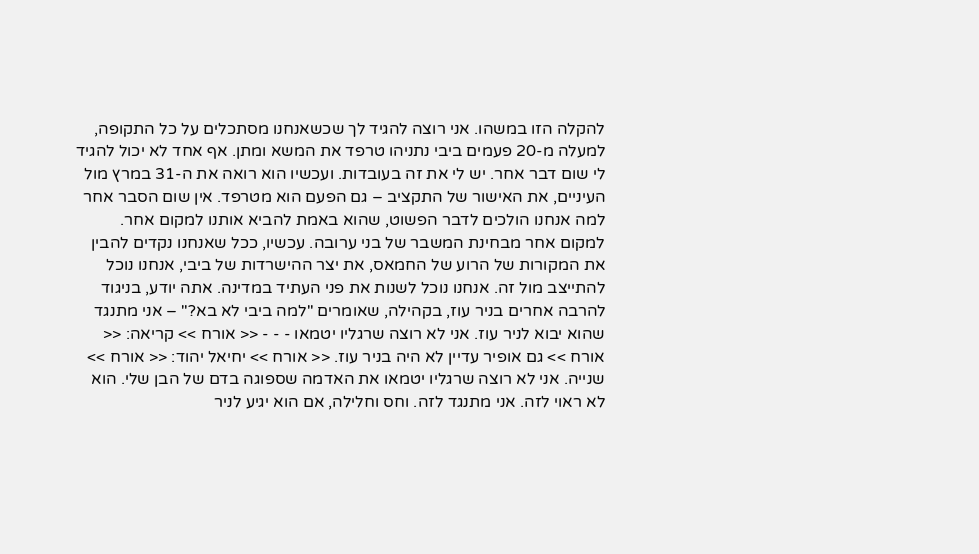להקלה הזו במשהו. אני רוצה להגיד לך שכשאנחנו מסתכלים על כל התקופה, למעלה מ-20 פעמים ביבי נתניהו טרפד את המשא ומתן. אף אחד לא יכול להגיד לי שום דבר אחר. יש לי את זה בעובדות. ועכשיו הוא רואה את ה-31 במרץ מול העיניים, את האישור של התקציב – גם הפעם הוא מטרפד. אין שום הסבר אחר למה אנחנו הולכים לדבר הפשוט, שהוא באמת להביא אותנו למקום אחר. למקום אחר מבחינת המשבר של בני ערובה. עכשיו, ככל שאנחנו נקדים להבין את המקורות של הרוע של החמאס, את יצר ההישרדות של ביבי, אנחנו נוכל להתייצב מול זה. אנחנו נוכל לשנות את פני העתיד במדינה. אתה יודע, בניגוד להרבה אחרים בניר עוז, בקהילה, שאומרים "למה ביבי לא בא?" – אני מתנגד שהוא יבוא לניר עוז. אני לא רוצה שרגליו יטמאו - - - << אורח >> קריאה: << אורח >> גם אופיר עדיין לא היה בניר עוז. << אורח >> יחיאל יהוד: << אורח >> שנייה. אני לא רוצה שרגליו יטמאו את האדמה שספוגה בדם של הבן שלי. הוא לא ראוי לזה. אני מתנגד לזה. וחס וחלילה, אם הוא יגיע לניר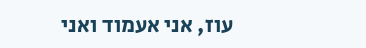עוז, אני אעמוד ואני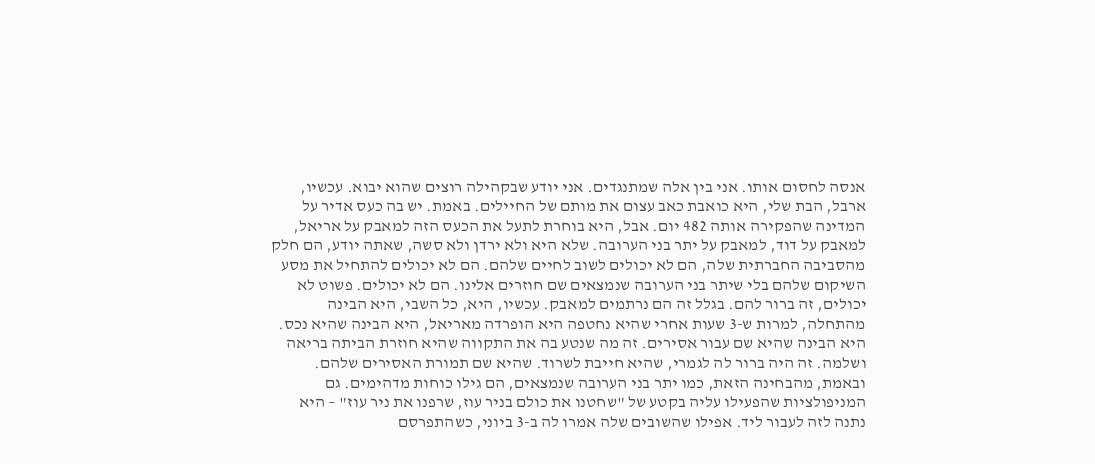אנסה לחסום אותו. אני בין אלה שמתנגדים. אני יודע שבקהילה רוצים שהוא יבוא. עכשיו, ארבל, הבת שלי, היא כואבת כאב עצום את מותם של החיילים. באמת. יש בה כעס אדיר על המדינה שהפקירה אותה 482 יום. אבל, היא בוחרת לתעל את הכעס הזה למאבק על אריאל, למאבק על דוד, למאבק על יתר בני הערובה. שלא היא ולא ירדן ולא סשה, שאתה יודע, הם חלק מהסביבה החברתית שלה, הם לא יכולים לשוב לחיים שלהם. הם לא יכולים להתחיל את מסע השיקום שלהם בלי שיתר בני הערובה שנמצאים שם חוזרים אלינו. הם לא יכולים. פשוט לא יכולים, זה ברור להם. בגלל זה הם נרתמים למאבק. עכשיו, היא, כל השבי, היא הבינה מהתחלה, למרות ש-3 שעות אחרי שהיא נחטפה היא הופרדה מאריאל, היא הבינה שהיא נכס. היא הבינה שהיא שם עבור אסירים. זה מה שנטע בה את התקווה שהיא חוזרת הביתה בריאה ושלמה. זה היה ברור לה לגמרי, שהיא חייבת לשרוד. שהיא שם תמורת האסירים שלהם. ובאמת, מהבחינה הזאת, כמו יתר בני הערובה שנמצאים, הם גילו כוחות מדהימים. גם המניפולציות שהפעילו עליה בקטע של "שחטנו את כולם בניר עוז, שרפנו את ניר עוז" – היא נתנה לזה לעבור ליד. אפילו שהשובים שלה אמרו לה ב-3 ביוני, כשהתפרסם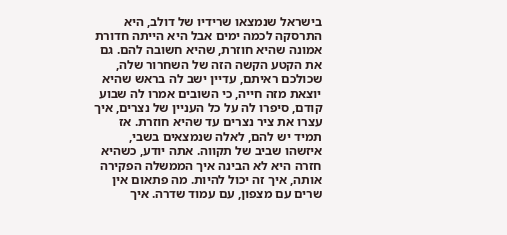בישראל שנמצאו שרידיו של דולב, היא התרסקה לכמה ימים אבל היא הייתה חדורת אמונה שהיא חוזרת, שהיא חשובה להם. גם את הקטע הקשה הזה של השחרור שלה, שכולכם ראיתם, עדיין ישב לה בראש שהיא יוצאת מזה חייה, כי השובים אמרו לה שבוע קודם, סיפרו לה על כל העניין של נצרים, איך עצרו את ציר נצרים עד שהיא חוזרת. אז תמיד יש להם, לאלה שנמצאים בשבי, איזשהו שביב של תקווה. אתה יודע, כשהיא חזרה היא לא הבינה איך הממשלה הפקירה אותה, איך זה יכול להיות. מה פתאום אין שרים עם מצפון, עם עמוד שדרה. איך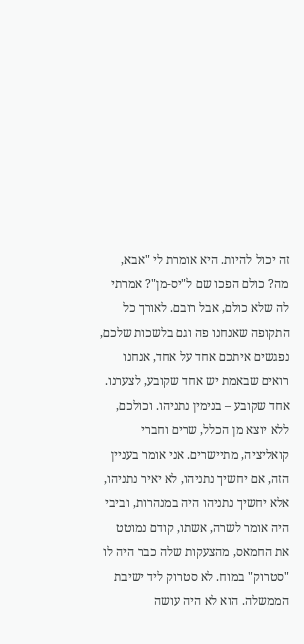זה יכול להיות. היא אומרת לי "אבא, מה? כולם הפכו שם ל"יס-מן"? אמרתי לה שלא כולם, אבל רובם. לאורך כל התקופה שאנחנו פה וגם בלשכות שלכם, נפגשים איתכם אחד על אחד, אנחנו רואים שבאמת יש אחד שקובע, לצערנו. אחד שקובע – בנימין נתניהו. וכולכם, ללא יוצא מן הכלל, שרים וחברי קואליציה, מתיישרים. אני אומר בעניין הזה, אם יחשיך נתניהו, לא יאיר נתניהו, אלא יחשיך נתניהו היה במנהרות, וביבי היה אומר לשרה, אשתו, קודם נמוטט את החמאס, מהצעקות שלה כבר היה לו "סטרוק" במוח. לא סטרוק ליד ישיבת הממשלה. הוא לא היה עושה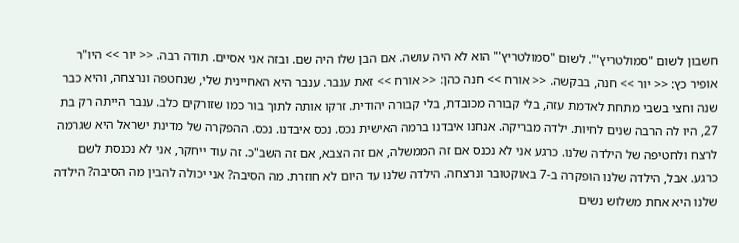חשבון לשום "סמולטריץ'". לשום "סמולטריץ'" הוא לא היה עושה. אם הבן שלו היה שם. ובזה אני אסיים. תודה רבה. << יור >> היו"ר אופיר כץ: << יור >> חנה, בבקשה. << אורח >> חנה כהן: << אורח >> זאת ענבר. ענבר היא האחיינית שלי, שנחטפה ונרצחה, והיא כבר שנה וחצי בשבי מתחת לאדמת עזה, בלי קבורה מכובדת, בלי קבורה יהודית. זרקו אותה לתוך בור כמו שזורקים כלב. ענבר הייתה רק בת 27, היו לה הרבה שנים לחיות. ילדה מבריקה. אנחנו איבדנו ברמה האישית נכס. נכס איבדנו. נכס. ההפקרה של מדינת ישראל היא שגרמה לרצח ולחטיפה של הילדה שלנו. כרגע אני לא נכנס אם זה הממשלה, אם זה הצבא, אם זה השב"כ. זה עוד ייחקר, אני לא נכנסת לשם כרגע. אבל, הילדה שלנו הופקרה ב-7 באוקטובר ונרצחה. הילדה שלנו עד היום לא חוזרת. מה הסיבה? אני יכולה להבין מה הסיבה? הילדה שלנו היא אחת משלוש נשים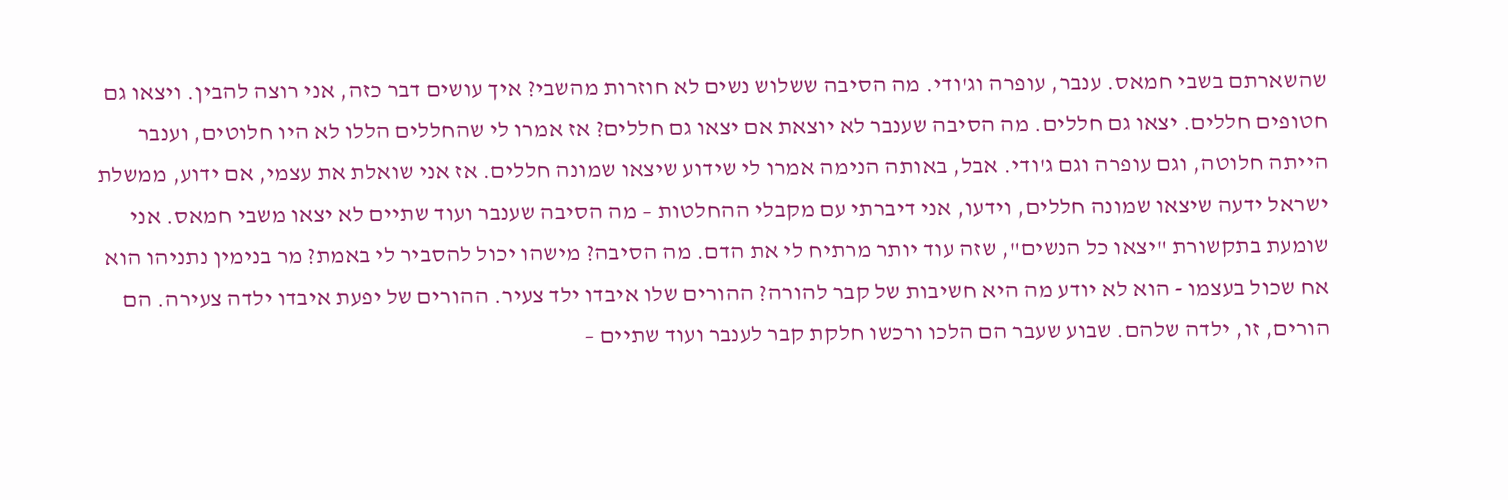שהשארתם בשבי חמאס. ענבר, עופרה וג'ודי. מה הסיבה ששלוש נשים לא חוזרות מהשבי? איך עושים דבר כזה, אני רוצה להבין. ויצאו גם חטופים חללים. יצאו גם חללים. מה הסיבה שענבר לא יוצאת אם יצאו גם חללים? אז אמרו לי שהחללים הללו לא היו חלוטים, וענבר הייתה חלוטה, וגם עופרה וגם ג'ודי. אבל, באותה הנימה אמרו לי שידוע שיצאו שמונה חללים. אז אני שואלת את עצמי, אם ידוע, ממשלת ישראל ידעה שיצאו שמונה חללים, וידעו, אני דיברתי עם מקבלי ההחלטות – מה הסיבה שענבר ועוד שתיים לא יצאו משבי חמאס. אני שומעת בתקשורת "יצאו כל הנשים", שזה עוד יותר מרתיח לי את הדם. מה הסיבה? מישהו יכול להסביר לי באמת? מר בנימין נתניהו הוא אח שכול בעצמו - הוא לא יודע מה היא חשיבות של קבר להורה? ההורים שלו איבדו ילד צעיר. ההורים של יפעת איבדו ילדה צעירה. הם הורים, זו, ילדה שלהם. שבוע שעבר הם הלכו ורכשו חלקת קבר לענבר ועוד שתיים –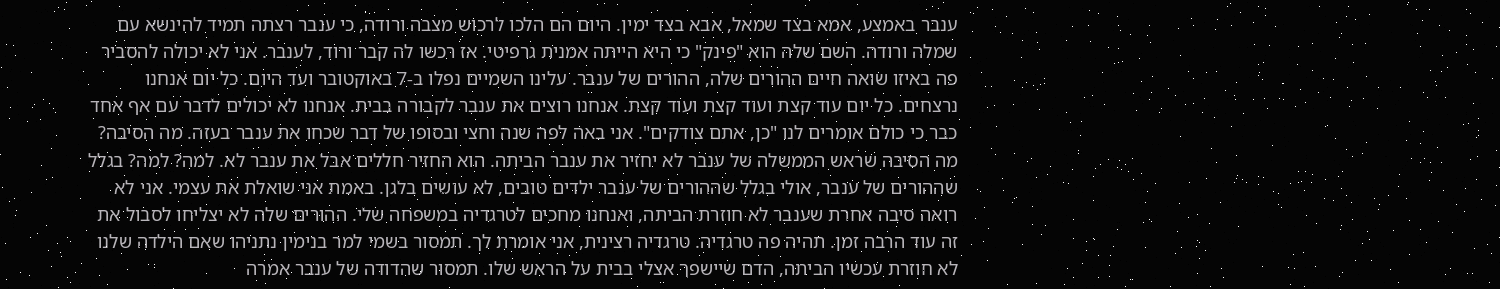ענבר באמצע, אמא בצד שמאל, אבא בצד ימין. היום הם הלכו לרכוש מצבה ורודה, כי ענבר רצתה תמיד להינשא עם שמלה ורודה. השם שלה הוא "פינק" כי היא הייתה אמנית גרפיטי. אז רכשו לה קבר ורוד, לענבר. אני לא יכולה להסביר פה באיזו שואה חיים ההורים שלה, ההורים של ענבר. עלינו השמיים נפלו ב-7 באוקטובר ועד היום. כל יום אנחנו נרצחים. כל יום עוד קצת ועוד קצת ועוד קצת. אנחנו רוצים את ענבר לקבורה בבית. אנחנו לא יכולים לדבר עם אף אחד כבר כי כולם אומרים לנו "כן, אתם צודקים". אני באה לפה שנה וחצי ובסופו של דבר שכחו את ענבר בעזה. מה הסיבה? מה הסיבה שראש הממשלה של ענבר לא יחזיר את ענבר הביתה. הוא החזיר חללים אבל את ענבר לא. למה? למה? בגלל שההורים של ענבר, אולי בגלל שההורים של ענבר ילדים טובים, לא עושים בלגן. באמת אני שואלת את עצמי. אני לא רואה סיבה אחרת שענבר לא חוזרת הביתה, ואנחנו מחכים לטרגדיה במשפחה שלי. ההורים שלה לא יצליחו לסבול את זה עוד הרבה זמן. תהיה פה טרגדיה. טרגדיה רצינית, אני אומרת לך. תמסור בשמי למר בנימין נתניהו שאם הילדה שלנו לא חוזרת עכשיו הביתה, הדם שיישפך אצלי בבית על הראש שלו. תמסור שהדודה של ענבר אמרה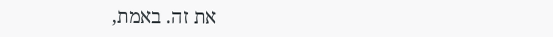את זה. באמת,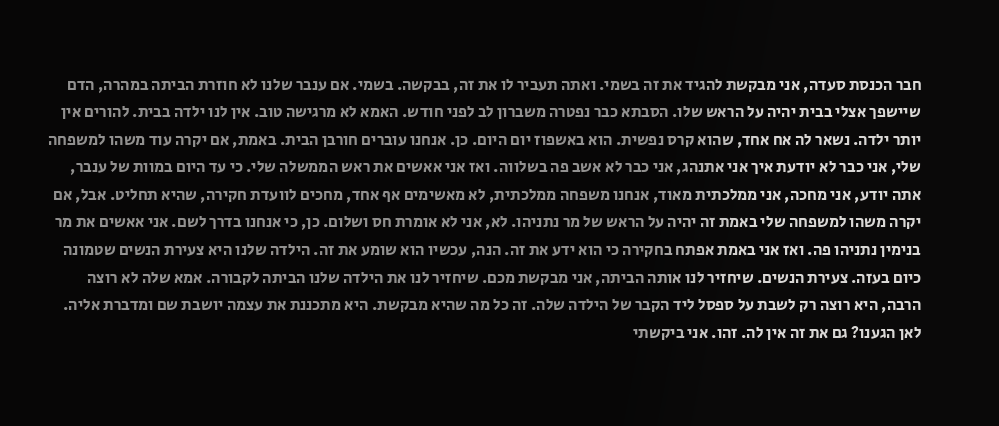חבר הכנסת סעדה, אני מבקשת להגיד את זה בשמי. ואתה תעביר לו את זה, בבקשה. בשמי. אם ענבר שלנו לא חוזרת הביתה במהרה, הדם שיישפך אצלי בבית יהיה על הראש שלו. הסבתא כבר נפטרה משברון לב לפני חודש. האמא לא מרגישה טוב. אין לנו ילדה בבית. להורים אין יותר ילדה. נשאר לה אח אחד, שהוא קרס נפשית. הוא באשפוז יום היום. כן. אנחנו עוברים חורבן הבית. באמת, אם יקרה עוד משהו למשפחה שלי, אני כבר לא יודעת איך אני אתנהג, אני כבר לא אשב פה בשלווה. ואז אני אאשים את ראש הממשלה שלי. כי עד היום במוות של ענבר, אתה יודע, אני מחכה, אני ממלכתית מאוד, אנחנו משפחה ממלכתית, לא מאשימים אף אחד, מחכים לוועדת חקירה, שהיא תחליט. אבל, אם יקרה משהו למשפחה שלי באמת זה יהיה על הראש של מר נתניהו. לא, אני לא אומרת חס ושלום. כן, כי אנחנו בדרך לשם. אני אאשים את מר בנימין נתניהו פה. ואז אני באמת אפתח בחקירה כי הוא ידע את זה. הנה, עכשיו הוא שומע את זה. הילדה שלנו היא צעירת הנשים שטמונה כיום בעזה. צעירת הנשים. שיחזיר לנו אותה הביתה, אני מבקשת מכם. שיחזיר לנו את הילדה שלנו הביתה לקבורה. אמא שלה לא רוצה הרבה, היא רוצה רק לשבת על ספסל ליד הקבר של הילדה שלה. זה כל מה שהיא מבקשת. היא מתכננת את עצמה יושבת שם ומדברת אליה. לאן הגענו? גם את זה אין לה. זהו. אני ביקשתי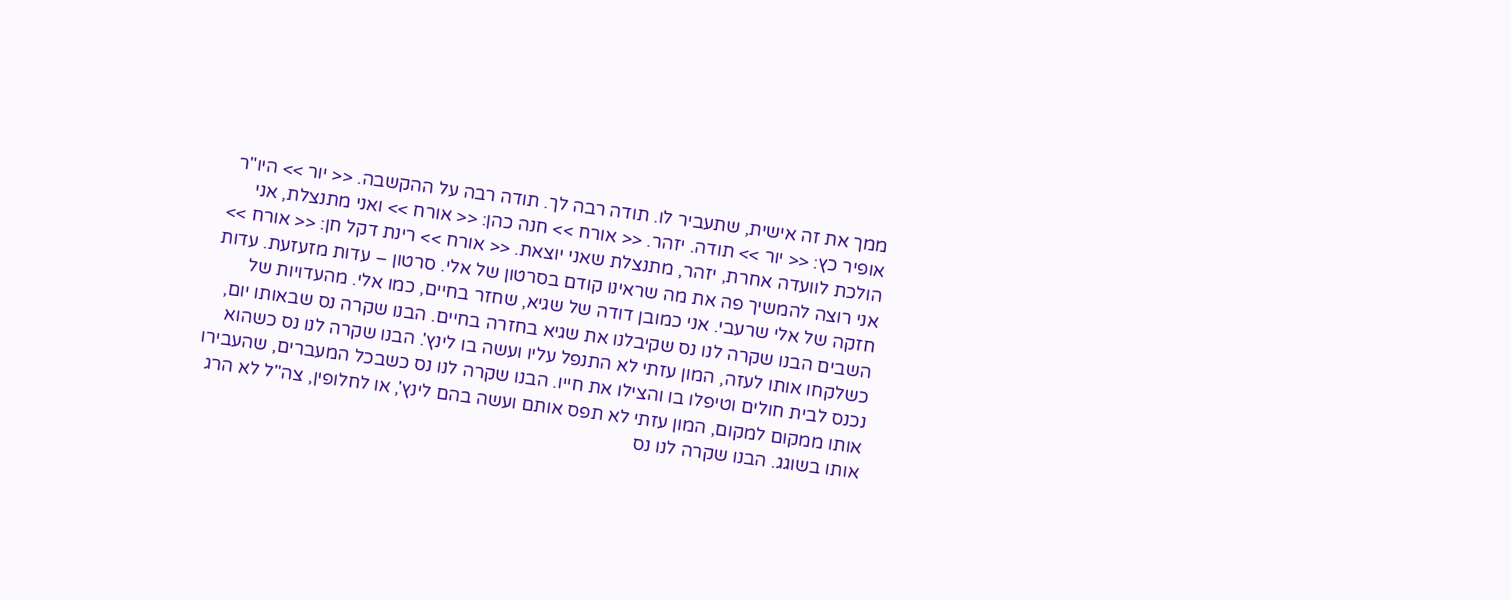ממך את זה אישית, שתעביר לו. תודה רבה לך. תודה רבה על ההקשבה. << יור >> היו"ר אופיר כץ: << יור >> תודה. יזהר. << אורח >> חנה כהן: << אורח >> ואני מתנצלת, אני הולכת לוועדה אחרת, יזהר, מתנצלת שאני יוצאת. << אורח >> רינת דקל חן: << אורח >> אני רוצה להמשיך פה את מה שראינו קודם בסרטון של אלי. סרטון – עדות מזעזעת. עדות חזקה של אלי שרעבי. אני כמובן דודה של שגיא, שחזר בחיים, כמו אלי. מהעדויות של השבים הבנו שקרה לנו נס שקיבלנו את שגיא בחזרה בחיים. הבנו שקרה נס שבאותו יום, כשלקחו אותו לעזה, המון עזתי לא התנפל עליו ועשה בו לינץ'. הבנו שקרה לנו נס כשהוא נכנס לבית חולים וטיפלו בו והצילו את חייו. הבנו שקרה לנו נס כשבכל המעברים, שהעבירו אותו ממקום למקום, המון עזתי לא תפס אותם ועשה בהם לינץ', או לחלופין, צה"ל לא הרג אותו בשוגג. הבנו שקרה לנו נס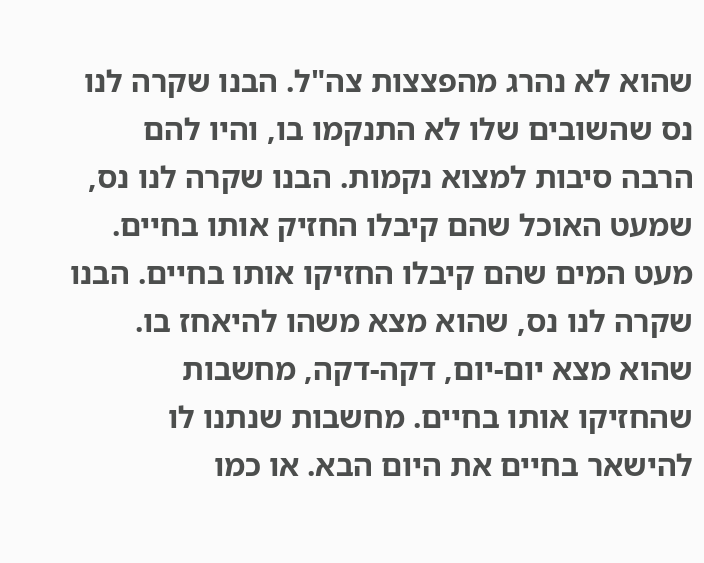שהוא לא נהרג מהפצצות צה"ל. הבנו שקרה לנו נס שהשובים שלו לא התנקמו בו, והיו להם הרבה סיבות למצוא נקמות. הבנו שקרה לנו נס, שמעט האוכל שהם קיבלו החזיק אותו בחיים. מעט המים שהם קיבלו החזיקו אותו בחיים. הבנו שקרה לנו נס, שהוא מצא משהו להיאחז בו. שהוא מצא יום-יום, דקה-דקה, מחשבות שהחזיקו אותו בחיים. מחשבות שנתנו לו להישאר בחיים את היום הבא. או כמו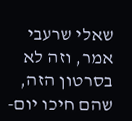שאלי שרעבי אמר, וזה לא בסרטון הזה, שהם חיכו יום-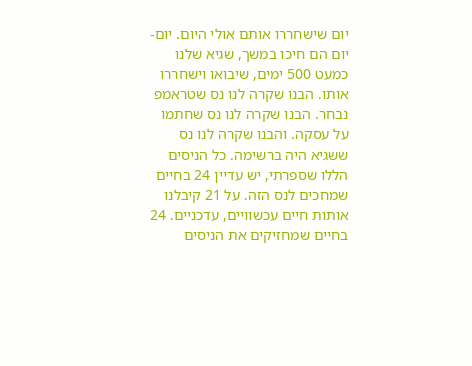יום שישחררו אותם אולי היום. יום-יום הם חיכו במשך, שגיא שלנו כמעט 500 ימים, שיבואו וישחררו אותו. הבנו שקרה לנו נס שטראמפ נבחר. הבנו שקרה לנו נס שחתמו על עסקה. והבנו שקרה לנו נס ששגיא היה ברשימה. כל הניסים הללו שספרתי, יש עדיין 24 בחיים שמחכים לנס הזה. על 21 קיבלנו אותות חיים עכשוויים, עדכניים. 24 בחיים שמחזיקים את הניסים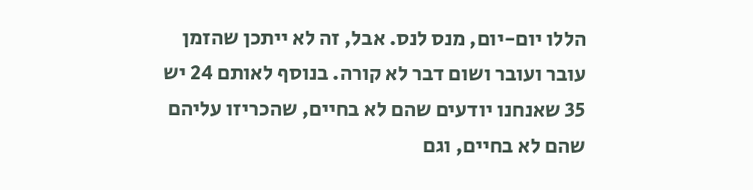הללו יום-יום, מנס לנס. אבל, זה לא ייתכן שהזמן עובר ועובר ושום דבר לא קורה. בנוסף לאותם 24 יש 35 שאנחנו יודעים שהם לא בחיים, שהכריזו עליהם שהם לא בחיים, וגם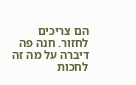הם צריכים לחזור. חנה פה דיברה על מה זה לחכות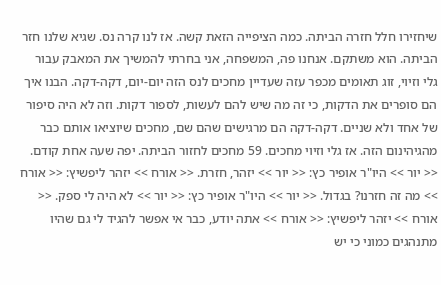שיחזירו חלל חזרה הביתה. כמה הציפייה הזאת קשה. אז לנו קרה נס. שגיא שלנו חזר הביתה. הוא משתקם. אנחנו פה, המשפחה, אני בחרתי להמשיך את המאבק עבור גלי וזיוי, זוג תאומים מכפר עזה שעדיין מחכים לנס הזה יום-יום, דקה-דקה. הבנו איך הם סופרים את הדקות, כי זה מה שיש להם לעשות, לספור דקות. וזה לא היה סיפור של אחד ולא שניים. דקה-דקה הם מרגישים שהם שם, מחכים שיוציאו אותם כבר מהגיהינום הזה. אז גלי וזיוי מחכים. 59 מחכים לחזור הביתה. יפה שעה אחת קודם. << יור >> היו"ר אופיר כץ: << יור >> יזהר, חזרת. << אורח >> יזהר ליפשיץ: << אורח >> מה זה חזרנו? בגדול. << יור >> היו"ר אופיר כץ: << יור >> לא היה לי ספק. << אורח >> יזהר ליפשיץ: << אורח >> אתה יודע, כבר אי אפשר להגיד לי גם שהיו מתנהגים כמוני כי יש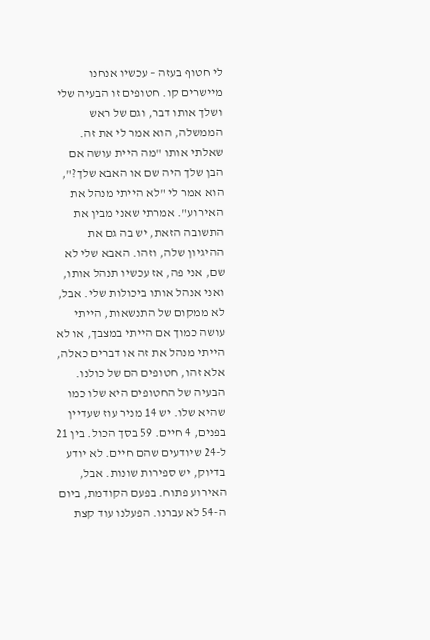לי חטוף בעזה – עכשיו אנחנו מיישרים קו. חטופים זו הבעיה שלי ושלך אותו דבר, וגם של ראש הממשלה, הוא אמר לי את זה. שאלתי אותו "מה היית עושה אם הבן שלך היה שם או האבא שלך?", הוא אמר לי "לא הייתי מנהל את האירוע". אמרתי שאני מבין את התשובה הזאת, יש בה גם את ההיגיון שלה, וזהו. האבא שלי לא שם, אני פה, אז עכשיו תנהל אותו, ואני אנהל אותו ביכולות שלי. אבל, לא ממקום של התנשאות, הייתי עושה כמוך אם הייתי במצבך, או לא הייתי מנהל את זה או דברים כאלה, אלא זהו, חטופים הם של כולנו. הבעיה של החטופים היא שלו כמו שהיא שלו. יש 14 מניר עוז שעדיין בפנים, 4 חיים. 59 בסך הכול. בין 21 ל-24 שיודעים שהם חיים. לא יודע בדיוק, יש ספירות שונות. אבל, האירוע פתוח. בפעם הקודמת, ביום ה-54 לא עברנו. הפעלנו עוד קצת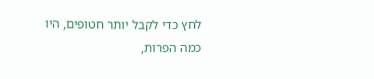לחץ כדי לקבל יותר חטופים, היו כמה הפרות,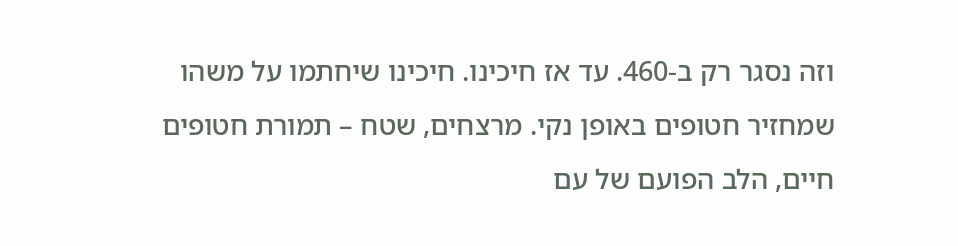וזה נסגר רק ב-460. עד אז חיכינו. חיכינו שיחתמו על משהו שמחזיר חטופים באופן נקי. מרצחים, שטח – תמורת חטופים חיים, הלב הפועם של עם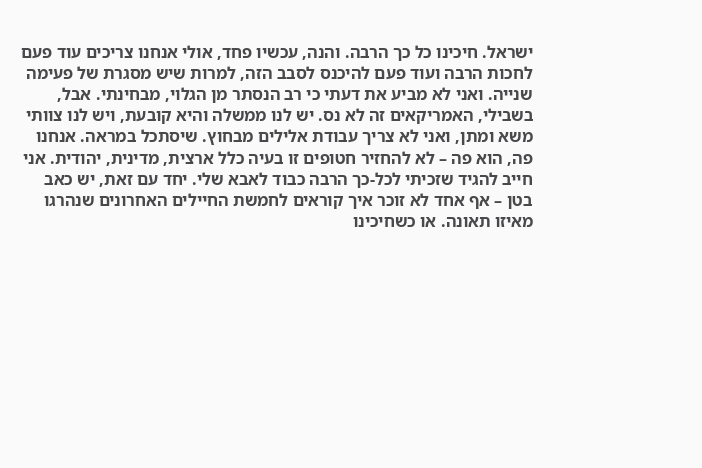ישראל. חיכינו כל כך הרבה. והנה, עכשיו פחד, אולי אנחנו צריכים עוד פעם לחכות הרבה ועוד פעם להיכנס לסבב הזה, למרות שיש מסגרת של פעימה שנייה. ואני לא מביע את דעתי כי רב הנסתר מן הגלוי, מבחינתי. אבל, בשבילי, האמריקאים זה לא נס. יש לנו ממשלה והיא קובעת, ויש לנו צוותי משא ומתן, ואני לא צריך עבודת אלילים מבחוץ. שיסתכל במראה. אנחנו פה, הוא פה – לא להחזיר חטופים זו בעיה כלל ארצית, מדינית, יהודית. אני חייב להגיד שזכיתי לכל-כך הרבה כבוד לאבא שלי. יחד עם זאת, יש כאב בטן – אף אחד לא זוכר איך קוראים לחמשת החיילים האחרונים שנהרגו מאיזו תאונה. או כשחיכינו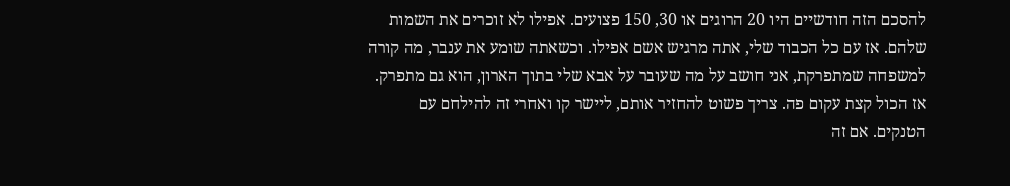להסכם הזה חודשיים היו 20 הרוגים או 30, 150 פצועים. אפילו לא זוכרים את השמות שלהם. אז עם כל הכבוד שלי, אתה מרגיש אשם אפילו. וכשאתה שומע את ענבר, מה קורה למשפחה שמתפרקת, אני חושב על מה שעובר על אבא שלי בתוך הארון, הוא גם מתפרק. אז הכול קצת עקום פה. צריך פשוט להחזיר אותם, ליישר קו ואחרי זה להילחם עם הטנקים. אם זה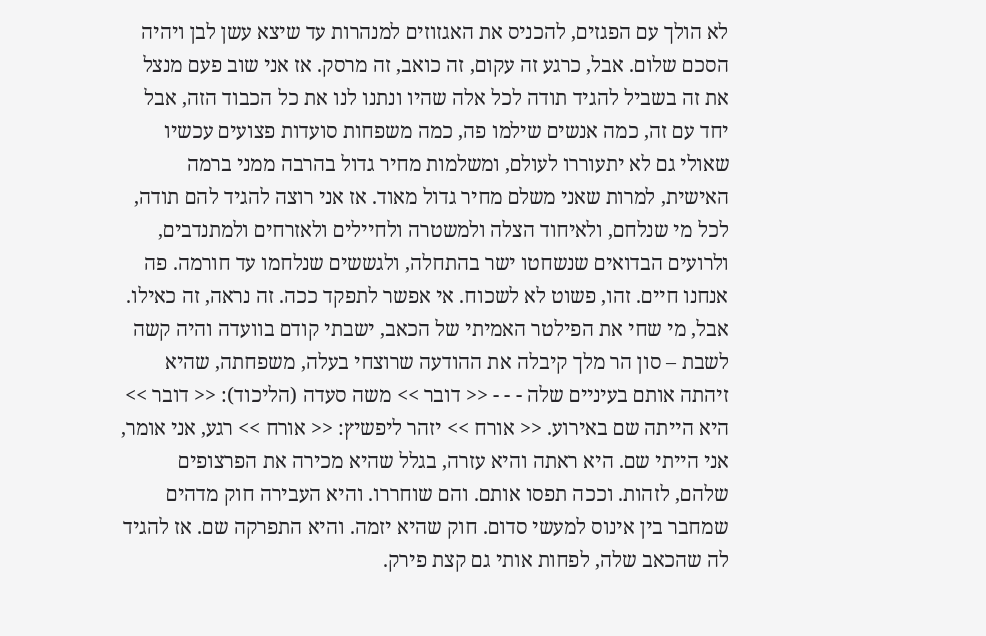לא הולך עם הפגזים, להכניס את האגזוזים למנהרות עד שיצא עשן לבן ויהיה הסכם שלום. אבל, כרגע זה עקום, זה כואב, זה מרסק. אז אני שוב פעם מנצל את זה בשביל להגיד תודה לכל אלה שהיו ונתנו לנו את כל הכבוד הזה, אבל יחד עם זה, כמה אנשים שילמו פה, כמה משפחות סועדות פצועים עכשיו שאולי גם לא יתעוררו לעולם, ומשלמות מחיר גדול בהרבה ממני ברמה האישית, למרות שאני משלם מחיר גדול מאוד. אז אני רוצה להגיד להם תודה, לכל מי שנלחם, ולאיחוד הצלה ולמשטרה ולחיילים ולאזרחים ולמתנדבים, ולרועים הבדואים שנשחטו ישר בהתחלה, ולגששים שנלחמו עד חורמה. פה אנחנו חיים. זהו, פשוט לא לשכוח. אי אפשר לתפקד ככה. זה נראה, זה כאילו. אבל, מי שחי את הפילטר האמיתי של הכאב, ישבתי קודם בוועדה והיה קשה לשבת – סון הר מלך קיבלה את ההודעה שרוצחי בעלה, משפחתה, שהיא זיהתה אותם בעיניים שלה - - - << דובר >> משה סעדה (הליכוד): << דובר >> היא הייתה שם באירוע. << אורח >> יזהר ליפשיץ: << אורח >> רגע, אני אומר, אני הייתי שם. היא ראתה והיא עזרה, בגלל שהיא מכירה את הפרצופים שלהם, לזהות. וככה תפסו אותם. והם שוחררו. והיא העבירה חוק מדהים שמחבר בין אינוס למעשי סדום. חוק שהיא יזמה. והיא התפרקה שם. אז להגיד לה שהכאב שלה, לפחות אותי גם קצת פירק.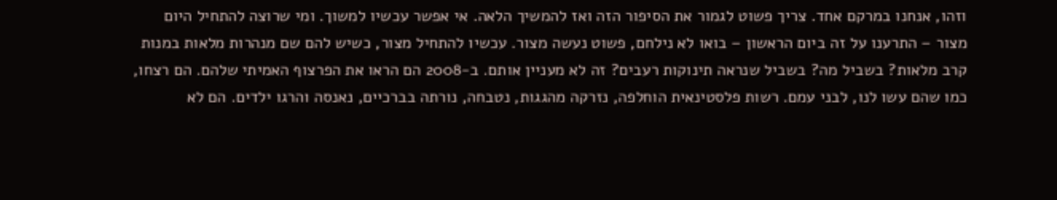וזהו, אנחנו במרקם אחד. צריך פשוט לגמור את הסיפור הזה ואז להמשיך הלאה. אי אפשר עכשיו למשוך. ומי שרוצה להתחיל היום מצור – התרענו על זה ביום הראשון – בואו לא נילחם, פשוט נעשה מצור. עכשיו להתחיל מצור, כשיש להם שם מנהרות מלאות במנות קרב מלאות? בשביל מה? בשביל שנראה תינוקות רעבים? זה לא מעניין אותם. ב-2008 הם הראו את הפרצוף האמיתי שלהם. הם רצחו, כמו שהם עשו לנו, לבני עמם. רשות פלסטינאית הוחלפה, נזרקה מהגגות, נטבחה, נורתה בברכיים, נאנסה והרגו ילדים. הם לא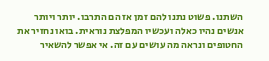השתנו. פשוט נתנו להם זמן אז הם התרבו. יותר ויותר אנשים נהיו כאלה ועכשיו המפלצת נוראית. בואו נחזיר את החטופים ונראה מה עושים עם זה. אי אפשר להשאיר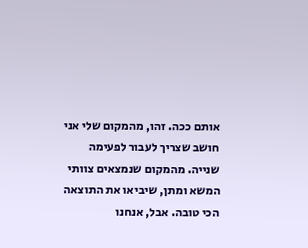אותם ככה. זהו, מהמקום שלי אני חושב שצריך לעבור לפעימה שנייה. מהמקום שנמצאים צוותי המשא ומתן, שיביאו את התוצאה הכי טובה. אבל, אנחנו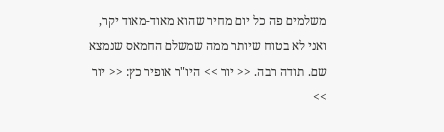משלמים פה כל יום מחיר שהוא מאוד-מאוד יקר, ואני לא בטוח שיותר ממה שמשלם החמאס שנמצא שם. תודה רבה. << יור >> היו"ר אופיר כץ: << יור >>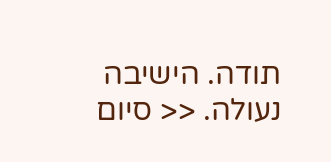תודה. הישיבה נעולה. << סיום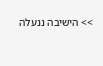>> הישיבה ננעלה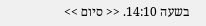בשעה 14:10. << סיום >>